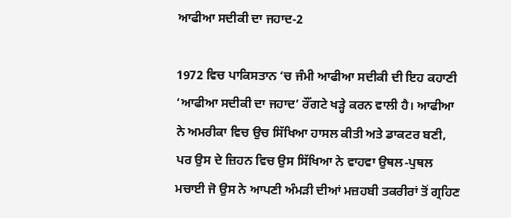ਆਫੀਆ ਸਦੀਕੀ ਦਾ ਜਹਾਦ-2

1972 ਵਿਚ ਪਾਕਿਸਤਾਨ ‘ਚ ਜੰਮੀ ਆਫੀਆ ਸਦੀਕੀ ਦੀ ਇਹ ਕਹਾਣੀ ‘ਆਫੀਆ ਸਦੀਕੀ ਦਾ ਜਹਾਦ’ ਰੌਂਗਟੇ ਖੜ੍ਹੇ ਕਰਨ ਵਾਲੀ ਹੈ। ਆਫੀਆ ਨੇ ਅਮਰੀਕਾ ਵਿਚ ਉਚ ਸਿੱਖਿਆ ਹਾਸਲ ਕੀਤੀ ਅਤੇ ਡਾਕਟਰ ਬਣੀ, ਪਰ ਉਸ ਦੇ ਜ਼ਿਹਨ ਵਿਚ ਉਸ ਸਿੱਖਿਆ ਨੇ ਵਾਹਵਾ ਉਥਲ-ਪੁਥਲ ਮਚਾਈ ਜੋ ਉਸ ਨੇ ਆਪਣੀ ਅੰਮੜੀ ਦੀਆਂ ਮਜ਼ਹਬੀ ਤਕਰੀਰਾਂ ਤੋਂ ਗ੍ਰਹਿਣ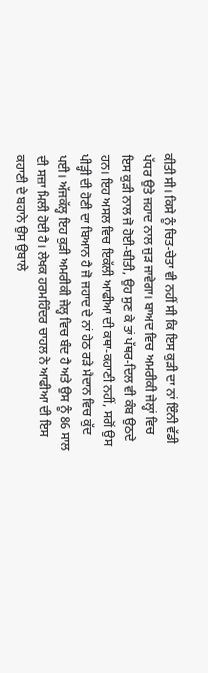ਕੀਤੀ ਸੀ। ਕਿਸੇ ਨੂੰ ਚਿਤ-ਚੇਤਾ ਵੀ ਨਹੀਂ ਸੀ ਕਿ ਇਸ ਕੁੜੀ ਦਾ ਨਾਂ ਇੰਨੀ ਵੱਡੀ ਪੱਧਰ ਉਤੇ ਜਹਾਦ ਨਾਲ ਜੁੜ ਜਾਵੇਗਾ। ਬਾਅਦ ਵਿਚ ਅਮਰੀਕੀ ਜੇਲ੍ਹਾਂ ਵਿਚ ਇਸ ਕੁੜੀ ਨਾਲ ਜੋ ਹੋਈ-ਬੀਤੀ, ਉਹ ਸੁਣ ਕੇ ਤਾਂ ਪੱਥਰ-ਦਿਲ ਵੀ ਕੰਬ ਉਠਦੇ ਹਨ। ਇਹ ਅਸਲ ਵਿਚ ਇਕੱਲੀ ਆਫੀਆ ਦੀ ਕਥਾ-ਕਹਾਣੀ ਨਹੀਂ, ਸਗੋਂ ਉਸ ਪੀੜ੍ਹੀ ਦੀ ਹੋਣੀ ਦਾ ਬਿਆਨ ਹੈ ਜੋ ਜਹਾਦ ਦੇ ਨਾਂ ਹੇਠ ਰੜੇ ਮੈਦਾਨ ਵਿਚ ਕੁੱਦ ਪਈ। ਅੱਜਕੱਲ੍ਹ ਇਹ ਕੁੜੀ ਅਮਰੀਕੀ ਜੇਲ੍ਹ ਵਿਚ ਬੰਦ ਹੈ ਅਤੇ ਉਸ ਨੂੰ 86 ਸਾਲ ਦੀ ਸਜ਼ਾ ਮਿਲੀ ਹੋਈ ਹੈ। ਲੇਖਕ ਹਰਮਹਿੰਦਰ ਚਾਹਲ ਨੇ ਆਫੀਆ ਦੀ ਇਸ ਕਹਾਣੀ ਦੇ ਬਹਾਨੇ ਉਸ ਉਬਾਲੇ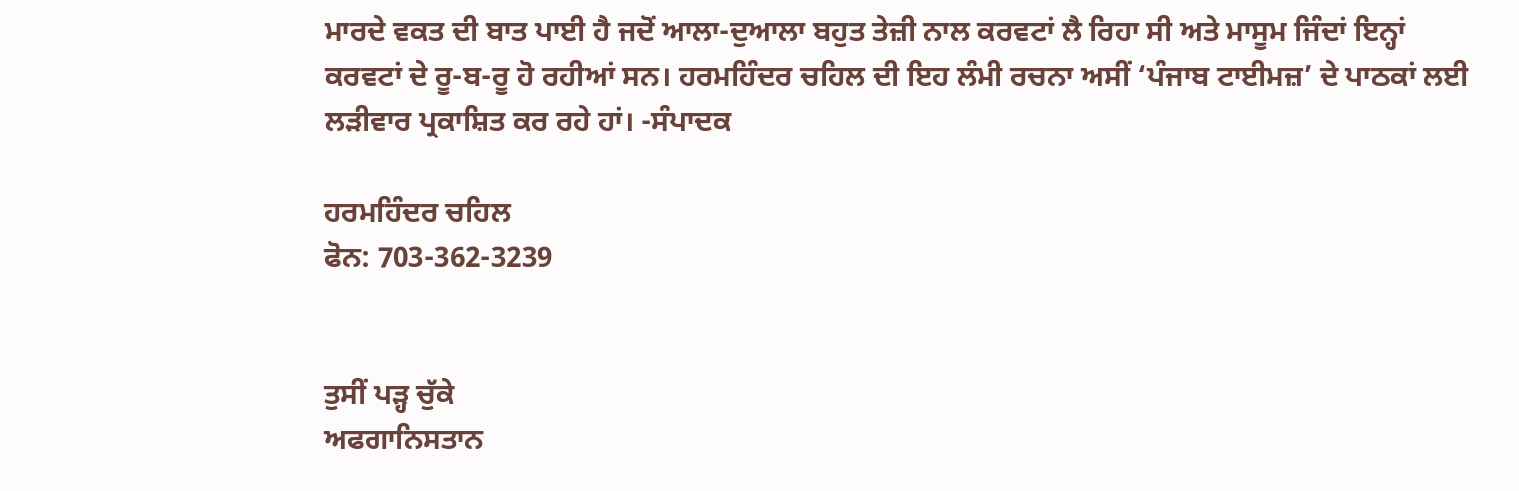ਮਾਰਦੇ ਵਕਤ ਦੀ ਬਾਤ ਪਾਈ ਹੈ ਜਦੋਂ ਆਲਾ-ਦੁਆਲਾ ਬਹੁਤ ਤੇਜ਼ੀ ਨਾਲ ਕਰਵਟਾਂ ਲੈ ਰਿਹਾ ਸੀ ਅਤੇ ਮਾਸੂਮ ਜਿੰਦਾਂ ਇਨ੍ਹਾਂ ਕਰਵਟਾਂ ਦੇ ਰੂ-ਬ-ਰੂ ਹੋ ਰਹੀਆਂ ਸਨ। ਹਰਮਹਿੰਦਰ ਚਹਿਲ ਦੀ ਇਹ ਲੰਮੀ ਰਚਨਾ ਅਸੀਂ ‘ਪੰਜਾਬ ਟਾਈਮਜ਼’ ਦੇ ਪਾਠਕਾਂ ਲਈ ਲੜੀਵਾਰ ਪ੍ਰਕਾਸ਼ਿਤ ਕਰ ਰਹੇ ਹਾਂ। -ਸੰਪਾਦਕ

ਹਰਮਹਿੰਦਰ ਚਹਿਲ
ਫੋਨ: 703-362-3239


ਤੁਸੀਂ ਪੜ੍ਹ ਚੁੱਕੇ
ਅਫਗਾਨਿਸਤਾਨ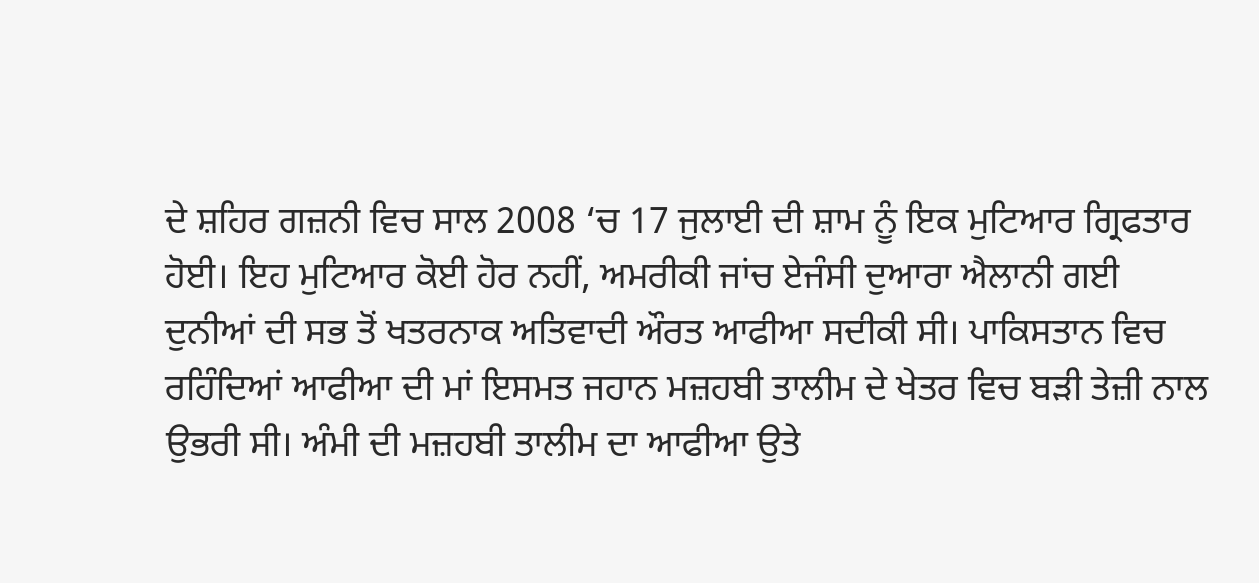ਦੇ ਸ਼ਹਿਰ ਗਜ਼ਨੀ ਵਿਚ ਸਾਲ 2008 ‘ਚ 17 ਜੁਲਾਈ ਦੀ ਸ਼ਾਮ ਨੂੰ ਇਕ ਮੁਟਿਆਰ ਗ੍ਰਿਫਤਾਰ ਹੋਈ। ਇਹ ਮੁਟਿਆਰ ਕੋਈ ਹੋਰ ਨਹੀਂ, ਅਮਰੀਕੀ ਜਾਂਚ ਏਜੰਸੀ ਦੁਆਰਾ ਐਲਾਨੀ ਗਈ ਦੁਨੀਆਂ ਦੀ ਸਭ ਤੋਂ ਖਤਰਨਾਕ ਅਤਿਵਾਦੀ ਔਰਤ ਆਫੀਆ ਸਦੀਕੀ ਸੀ। ਪਾਕਿਸਤਾਨ ਵਿਚ ਰਹਿੰਦਿਆਂ ਆਫੀਆ ਦੀ ਮਾਂ ਇਸਮਤ ਜਹਾਨ ਮਜ਼ਹਬੀ ਤਾਲੀਮ ਦੇ ਖੇਤਰ ਵਿਚ ਬੜੀ ਤੇਜ਼ੀ ਨਾਲ ਉਭਰੀ ਸੀ। ਅੰਮੀ ਦੀ ਮਜ਼ਹਬੀ ਤਾਲੀਮ ਦਾ ਆਫੀਆ ਉਤੇ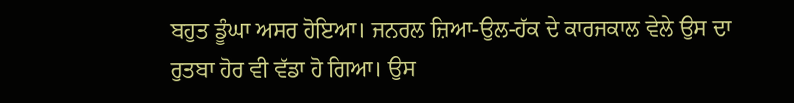ਬਹੁਤ ਡੂੰਘਾ ਅਸਰ ਹੋਇਆ। ਜਨਰਲ ਜ਼ਿਆ-ਉਲ-ਹੱਕ ਦੇ ਕਾਰਜਕਾਲ ਵੇਲੇ ਉਸ ਦਾ ਰੁਤਬਾ ਹੋਰ ਵੀ ਵੱਡਾ ਹੋ ਗਿਆ। ਉਸ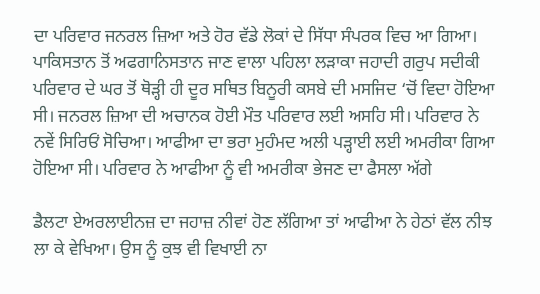ਦਾ ਪਰਿਵਾਰ ਜਨਰਲ ਜ਼ਿਆ ਅਤੇ ਹੋਰ ਵੱਡੇ ਲੋਕਾਂ ਦੇ ਸਿੱਧਾ ਸੰਪਰਕ ਵਿਚ ਆ ਗਿਆ। ਪਾਕਿਸਤਾਨ ਤੋਂ ਅਫਗਾਨਿਸਤਾਨ ਜਾਣ ਵਾਲਾ ਪਹਿਲਾ ਲੜਾਕਾ ਜਹਾਦੀ ਗਰੁਪ ਸਦੀਕੀ ਪਰਿਵਾਰ ਦੇ ਘਰ ਤੋਂ ਥੋੜ੍ਹੀ ਹੀ ਦੂਰ ਸਥਿਤ ਬਿਨੂਰੀ ਕਸਬੇ ਦੀ ਮਸਜਿਦ ‘ਚੋਂ ਵਿਦਾ ਹੋਇਆ ਸੀ। ਜਨਰਲ ਜ਼ਿਆ ਦੀ ਅਚਾਨਕ ਹੋਈ ਮੌਤ ਪਰਿਵਾਰ ਲਈ ਅਸਹਿ ਸੀ। ਪਰਿਵਾਰ ਨੇ ਨਵੇਂ ਸਿਰਿਓਂ ਸੋਚਿਆ। ਆਫੀਆ ਦਾ ਭਰਾ ਮੁਹੰਮਦ ਅਲੀ ਪੜ੍ਹਾਈ ਲਈ ਅਮਰੀਕਾ ਗਿਆ ਹੋਇਆ ਸੀ। ਪਰਿਵਾਰ ਨੇ ਆਫੀਆ ਨੂੰ ਵੀ ਅਮਰੀਕਾ ਭੇਜਣ ਦਾ ਫੈਸਲਾ ਅੱਗੇ

ਡੈਲਟਾ ਏਅਰਲਾਈਨਜ਼ ਦਾ ਜਹਾਜ਼ ਨੀਵਾਂ ਹੋਣ ਲੱਗਿਆ ਤਾਂ ਆਫੀਆ ਨੇ ਹੇਠਾਂ ਵੱਲ ਨੀਝ ਲਾ ਕੇ ਵੇਖਿਆ। ਉਸ ਨੂੰ ਕੁਝ ਵੀ ਵਿਖਾਈ ਨਾ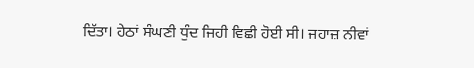ਦਿੱਤਾ। ਹੇਠਾਂ ਸੰਘਣੀ ਧੁੰਦ ਜਿਹੀ ਵਿਛੀ ਹੋਈ ਸੀ। ਜਹਾਜ਼ ਨੀਵਾਂ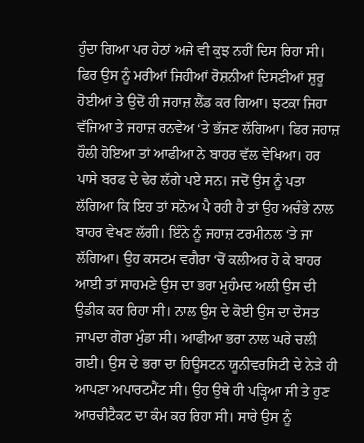ਹੁੰਦਾ ਗਿਆ ਪਰ ਹੇਠਾਂ ਅਜੇ ਵੀ ਕੁਝ ਨਹੀਂ ਦਿਸ ਰਿਹਾ ਸੀ। ਫਿਰ ਉਸ ਨੂੰ ਮਰੀਆਂ ਜਿਹੀਆਂ ਰੋਸ਼ਨੀਆਂ ਦਿਸਣੀਆਂ ਸ਼ੁਰੂ ਹੋਈਆਂ ਤੇ ਉਦੋਂ ਹੀ ਜਹਾਜ਼ ਲੈਂਡ ਕਰ ਗਿਆ। ਝਟਕਾ ਜਿਹਾ ਵੱਜਿਆ ਤੇ ਜਹਾਜ਼ ਰਨਵੇਅ ‘ਤੇ ਭੱਜਣ ਲੱਗਿਆ। ਫਿਰ ਜਹਾਜ਼ ਹੌਲੀ ਹੋਇਆ ਤਾਂ ਆਫੀਆ ਨੇ ਬਾਹਰ ਵੱਲ ਵੇਖਿਆ। ਹਰ ਪਾਸੇ ਬਰਫ ਦੇ ਢੇਰ ਲੱਗੇ ਪਏ ਸਨ। ਜਦੋਂ ਉਸ ਨੂੰ ਪਤਾ ਲੱਗਿਆ ਕਿ ਇਹ ਤਾਂ ਸਨੋਅ ਪੈ ਰਹੀ ਹੈ ਤਾਂ ਉਹ ਅਚੰਭੇ ਨਾਲ ਬਾਹਰ ਵੇਖਣ ਲੱਗੀ। ਇੰਨੇ ਨੂੰ ਜਹਾਜ਼ ਟਰਮੀਨਲ ‘ਤੇ ਜਾ ਲੱਗਿਆ। ਉਹ ਕਸਟਮ ਵਗੈਰਾ ‘ਚੋਂ ਕਲੀਅਰ ਹੋ ਕੇ ਬਾਹਰ ਆਈ ਤਾਂ ਸਾਹਮਣੇ ਉਸ ਦਾ ਭਰਾ ਮੁਹੰਮਦ ਅਲੀ ਉਸ ਦੀ ਉਡੀਕ ਕਰ ਰਿਹਾ ਸੀ। ਨਾਲ ਉਸ ਦੇ ਕੋਈ ਉਸ ਦਾ ਦੋਸਤ ਜਾਪਦਾ ਗੋਰਾ ਮੁੰਡਾ ਸੀ। ਆਫੀਆ ਭਰਾ ਨਾਲ ਘਰੇ ਚਲੀ ਗਈ। ਉਸ ਦੇ ਭਰਾ ਦਾ ਹਿਊਸਟਨ ਯੂਨੀਵਰਸਿਟੀ ਦੇ ਨੇੜੇ ਹੀ ਆਪਣਾ ਅਪਾਰਟਮੈਂਟ ਸੀ। ਉਹ ਉਥੇ ਹੀ ਪੜ੍ਹਿਆ ਸੀ ਤੇ ਹੁਣ ਆਰਚੀਟੈਕਟ ਦਾ ਕੰਮ ਕਰ ਰਿਹਾ ਸੀ। ਸਾਰੇ ਉਸ ਨੂੰ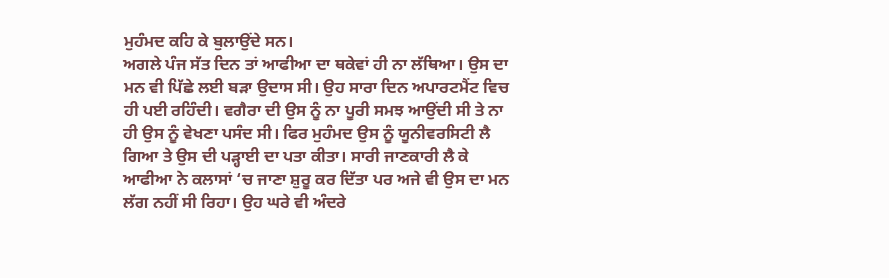ਮੁਹੰਮਦ ਕਹਿ ਕੇ ਬੁਲਾਉਂਦੇ ਸਨ।
ਅਗਲੇ ਪੰਜ ਸੱਤ ਦਿਨ ਤਾਂ ਆਫੀਆ ਦਾ ਥਕੇਵਾਂ ਹੀ ਨਾ ਲੱਥਿਆ। ਉਸ ਦਾ ਮਨ ਵੀ ਪਿੱਛੇ ਲਈ ਬੜਾ ਉਦਾਸ ਸੀ। ਉਹ ਸਾਰਾ ਦਿਨ ਅਪਾਰਟਮੈਂਟ ਵਿਚ ਹੀ ਪਈ ਰਹਿੰਦੀ। ਵਗੈਰਾ ਦੀ ਉਸ ਨੂੰ ਨਾ ਪੂਰੀ ਸਮਝ ਆਉਂਦੀ ਸੀ ਤੇ ਨਾ ਹੀ ਉਸ ਨੂੰ ਵੇਖਣਾ ਪਸੰਦ ਸੀ। ਫਿਰ ਮੁਹੰਮਦ ਉਸ ਨੂੰ ਯੂਨੀਵਰਸਿਟੀ ਲੈ ਗਿਆ ਤੇ ਉਸ ਦੀ ਪੜ੍ਹਾਈ ਦਾ ਪਤਾ ਕੀਤਾ। ਸਾਰੀ ਜਾਣਕਾਰੀ ਲੈ ਕੇ ਆਫੀਆ ਨੇ ਕਲਾਸਾਂ ‘ਚ ਜਾਣਾ ਸ਼ੁਰੂ ਕਰ ਦਿੱਤਾ ਪਰ ਅਜੇ ਵੀ ਉਸ ਦਾ ਮਨ ਲੱਗ ਨਹੀਂ ਸੀ ਰਿਹਾ। ਉਹ ਘਰੇ ਵੀ ਅੰਦਰੇ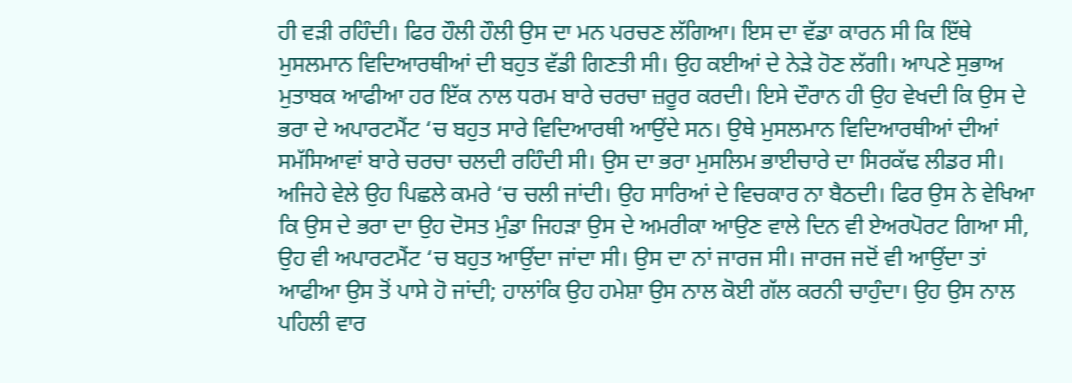ਹੀ ਵੜੀ ਰਹਿੰਦੀ। ਫਿਰ ਹੌਲੀ ਹੌਲੀ ਉਸ ਦਾ ਮਨ ਪਰਚਣ ਲੱਗਿਆ। ਇਸ ਦਾ ਵੱਡਾ ਕਾਰਨ ਸੀ ਕਿ ਇੱਥੇ ਮੁਸਲਮਾਨ ਵਿਦਿਆਰਥੀਆਂ ਦੀ ਬਹੁਤ ਵੱਡੀ ਗਿਣਤੀ ਸੀ। ਉਹ ਕਈਆਂ ਦੇ ਨੇੜੇ ਹੋਣ ਲੱਗੀ। ਆਪਣੇ ਸੁਭਾਅ ਮੁਤਾਬਕ ਆਫੀਆ ਹਰ ਇੱਕ ਨਾਲ ਧਰਮ ਬਾਰੇ ਚਰਚਾ ਜ਼ਰੂਰ ਕਰਦੀ। ਇਸੇ ਦੌਰਾਨ ਹੀ ਉਹ ਵੇਖਦੀ ਕਿ ਉਸ ਦੇ ਭਰਾ ਦੇ ਅਪਾਰਟਮੈਂਟ ‘ਚ ਬਹੁਤ ਸਾਰੇ ਵਿਦਿਆਰਥੀ ਆਉਂਦੇ ਸਨ। ਉਥੇ ਮੁਸਲਮਾਨ ਵਿਦਿਆਰਥੀਆਂ ਦੀਆਂ ਸਮੱਸਿਆਵਾਂ ਬਾਰੇ ਚਰਚਾ ਚਲਦੀ ਰਹਿੰਦੀ ਸੀ। ਉਸ ਦਾ ਭਰਾ ਮੁਸਲਿਮ ਭਾਈਚਾਰੇ ਦਾ ਸਿਰਕੱਢ ਲੀਡਰ ਸੀ। ਅਜਿਹੇ ਵੇਲੇ ਉਹ ਪਿਛਲੇ ਕਮਰੇ ‘ਚ ਚਲੀ ਜਾਂਦੀ। ਉਹ ਸਾਰਿਆਂ ਦੇ ਵਿਚਕਾਰ ਨਾ ਬੈਠਦੀ। ਫਿਰ ਉਸ ਨੇ ਵੇਖਿਆ ਕਿ ਉਸ ਦੇ ਭਰਾ ਦਾ ਉਹ ਦੋਸਤ ਮੁੰਡਾ ਜਿਹੜਾ ਉਸ ਦੇ ਅਮਰੀਕਾ ਆਉਣ ਵਾਲੇ ਦਿਨ ਵੀ ਏਅਰਪੋਰਟ ਗਿਆ ਸੀ, ਉਹ ਵੀ ਅਪਾਰਟਮੈਂਟ ‘ਚ ਬਹੁਤ ਆਉਂਦਾ ਜਾਂਦਾ ਸੀ। ਉਸ ਦਾ ਨਾਂ ਜਾਰਜ ਸੀ। ਜਾਰਜ ਜਦੋਂ ਵੀ ਆਉਂਦਾ ਤਾਂ ਆਫੀਆ ਉਸ ਤੋਂ ਪਾਸੇ ਹੋ ਜਾਂਦੀ; ਹਾਲਾਂਕਿ ਉਹ ਹਮੇਸ਼ਾ ਉਸ ਨਾਲ ਕੋਈ ਗੱਲ ਕਰਨੀ ਚਾਹੁੰਦਾ। ਉਹ ਉਸ ਨਾਲ ਪਹਿਲੀ ਵਾਰ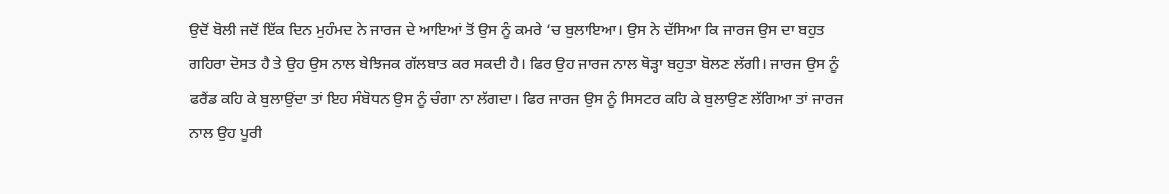ਉਦੋਂ ਬੋਲੀ ਜਦੋਂ ਇੱਕ ਦਿਨ ਮੁਹੰਮਦ ਨੇ ਜਾਰਜ ਦੇ ਆਇਆਂ ਤੋਂ ਉਸ ਨੂੰ ਕਮਰੇ ‘ਚ ਬੁਲਾਇਆ। ਉਸ ਨੇ ਦੱਸਿਆ ਕਿ ਜਾਰਜ ਉਸ ਦਾ ਬਹੁਤ ਗਹਿਰਾ ਦੋਸਤ ਹੈ ਤੇ ਉਹ ਉਸ ਨਾਲ ਬੇਝਿਜਕ ਗੱਲਬਾਤ ਕਰ ਸਕਦੀ ਹੈ। ਫਿਰ ਉਹ ਜਾਰਜ ਨਾਲ ਥੋੜ੍ਹਾ ਬਹੁਤਾ ਬੋਲਣ ਲੱਗੀ। ਜਾਰਜ ਉਸ ਨੂੰ ਫਰੈਂਡ ਕਹਿ ਕੇ ਬੁਲਾਉਂਦਾ ਤਾਂ ਇਹ ਸੰਬੋਧਨ ਉਸ ਨੂੰ ਚੰਗਾ ਨਾ ਲੱਗਦਾ। ਫਿਰ ਜਾਰਜ ਉਸ ਨੂੰ ਸਿਸਟਰ ਕਹਿ ਕੇ ਬੁਲਾਉਣ ਲੱਗਿਆ ਤਾਂ ਜਾਰਜ ਨਾਲ ਉਹ ਪੂਰੀ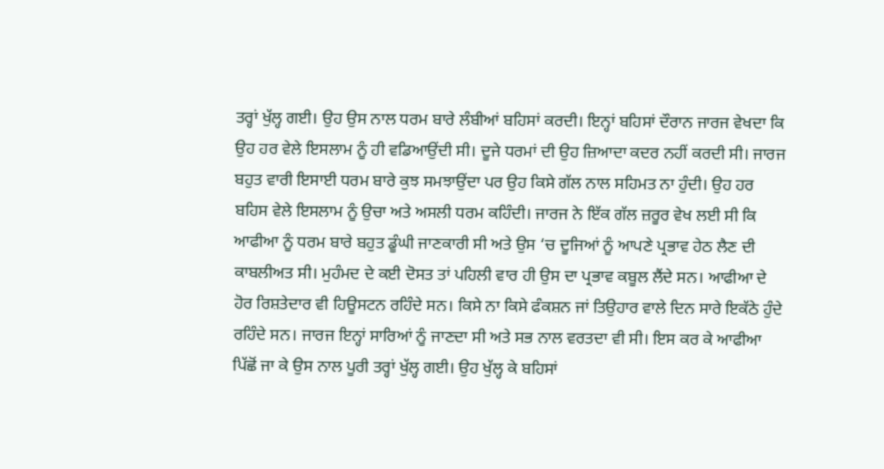ਤਰ੍ਹਾਂ ਖੁੱਲ੍ਹ ਗਈ। ਉਹ ਉਸ ਨਾਲ ਧਰਮ ਬਾਰੇ ਲੰਬੀਆਂ ਬਹਿਸਾਂ ਕਰਦੀ। ਇਨ੍ਹਾਂ ਬਹਿਸਾਂ ਦੌਰਾਨ ਜਾਰਜ ਵੇਖਦਾ ਕਿ ਉਹ ਹਰ ਵੇਲੇ ਇਸਲਾਮ ਨੂੰ ਹੀ ਵਡਿਆਉਂਦੀ ਸੀ। ਦੂਜੇ ਧਰਮਾਂ ਦੀ ਉਹ ਜ਼ਿਆਦਾ ਕਦਰ ਨਹੀਂ ਕਰਦੀ ਸੀ। ਜਾਰਜ ਬਹੁਤ ਵਾਰੀ ਇਸਾਈ ਧਰਮ ਬਾਰੇ ਕੁਝ ਸਮਝਾਉਂਦਾ ਪਰ ਉਹ ਕਿਸੇ ਗੱਲ ਨਾਲ ਸਹਿਮਤ ਨਾ ਹੁੰਦੀ। ਉਹ ਹਰ ਬਹਿਸ ਵੇਲੇ ਇਸਲਾਮ ਨੂੰ ਉਚਾ ਅਤੇ ਅਸਲੀ ਧਰਮ ਕਹਿੰਦੀ। ਜਾਰਜ ਨੇ ਇੱਕ ਗੱਲ ਜ਼ਰੂਰ ਵੇਖ ਲਈ ਸੀ ਕਿ ਆਫੀਆ ਨੂੰ ਧਰਮ ਬਾਰੇ ਬਹੁਤ ਡੂੰਘੀ ਜਾਣਕਾਰੀ ਸੀ ਅਤੇ ਉਸ ‘ਚ ਦੂਜਿਆਂ ਨੂੰ ਆਪਣੇ ਪ੍ਰਭਾਵ ਹੇਠ ਲੈਣ ਦੀ ਕਾਬਲੀਅਤ ਸੀ। ਮੁਹੰਮਦ ਦੇ ਕਈ ਦੋਸਤ ਤਾਂ ਪਹਿਲੀ ਵਾਰ ਹੀ ਉਸ ਦਾ ਪ੍ਰਭਾਵ ਕਬੂਲ ਲੈਂਦੇ ਸਨ। ਆਫੀਆ ਦੇ ਹੋਰ ਰਿਸ਼ਤੇਦਾਰ ਵੀ ਹਿਊਸਟਨ ਰਹਿੰਦੇ ਸਨ। ਕਿਸੇ ਨਾ ਕਿਸੇ ਫੰਕਸ਼ਨ ਜਾਂ ਤਿਉਹਾਰ ਵਾਲੇ ਦਿਨ ਸਾਰੇ ਇਕੱਠੇ ਹੁੰਦੇ ਰਹਿੰਦੇ ਸਨ। ਜਾਰਜ ਇਨ੍ਹਾਂ ਸਾਰਿਆਂ ਨੂੰ ਜਾਣਦਾ ਸੀ ਅਤੇ ਸਭ ਨਾਲ ਵਰਤਦਾ ਵੀ ਸੀ। ਇਸ ਕਰ ਕੇ ਆਫੀਆ ਪਿੱਛੋਂ ਜਾ ਕੇ ਉਸ ਨਾਲ ਪੂਰੀ ਤਰ੍ਹਾਂ ਖੁੱਲ੍ਹ ਗਈ। ਉਹ ਖੁੱਲ੍ਹ ਕੇ ਬਹਿਸਾਂ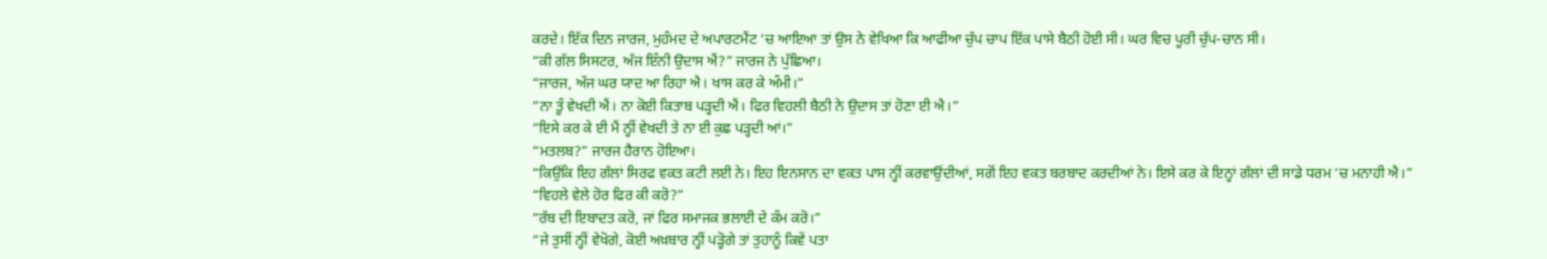ਕਰਦੇ। ਇੱਕ ਦਿਨ ਜਾਰਜ, ਮੁਹੰਮਦ ਦੇ ਅਪਾਰਟਮੈਂਟ ‘ਚ ਆਇਆ ਤਾਂ ਉਸ ਨੇ ਵੇਖਿਆ ਕਿ ਆਫੀਆ ਚੁੱਪ ਚਾਪ ਇੱਕ ਪਾਸੇ ਬੈਠੀ ਹੋਈ ਸੀ। ਘਰ ਵਿਚ ਪੂਰੀ ਚੁੱਪ-ਚਾਨ ਸੀ।
“ਕੀ ਗੱਲ ਸਿਸਟਰ, ਅੱਜ ਇੰਨੀ ਉਦਾਸ ਐਂ?” ਜਾਰਜ ਨੇ ਪੁੱਛਿਆ।
“ਜਾਰਜ, ਅੱਜ ਘਰ ਯਾਦ ਆ ਰਿਹਾ ਐ। ਖਾਸ ਕਰ ਕੇ ਅੰਮੀ।”
“ਨਾ ਤੂੰ ਵੇਖਦੀ ਐਂ। ਨਾ ਕੋਈ ਕਿਤਾਬ ਪੜ੍ਹਦੀ ਐਂ। ਫਿਰ ਵਿਹਲੀ ਬੈਠੀ ਨੇ ਉਦਾਸ ਤਾਂ ਹੋਣਾ ਈ ਐ।”
“ਇਸੇ ਕਰ ਕੇ ਈ ਮੈਂ ਨ੍ਹੀਂ ਵੇਖਦੀ ਤੇ ਨਾ ਈ ਕੁਛ ਪੜ੍ਹਦੀ ਆਂ।”
“ਮਤਲਬ?” ਜਾਰਜ ਹੈਰਾਨ ਹੋਇਆ।
“ਕਿਉਂਕਿ ਇਹ ਗੱਲਾਂ ਸਿਰਫ ਵਕਤ ਕਟੀ ਲਈ ਨੇ। ਇਹ ਇਨਸਾਨ ਦਾ ਵਕਤ ਪਾਸ ਨ੍ਹੀਂ ਕਰਵਾਉਂਦੀਆਂ, ਸਗੋਂ ਇਹ ਵਕਤ ਬਰਬਾਦ ਕਰਦੀਆਂ ਨੇ। ਇਸੇ ਕਰ ਕੇ ਇਨ੍ਹਾਂ ਗੱਲਾਂ ਦੀ ਸਾਡੇ ਧਰਮ ‘ਚ ਮਨਾਹੀ ਐ।”
“ਵਿਹਲੇ ਵੇਲੇ ਹੋਰ ਫਿਰ ਕੀ ਕਰੋ?”
“ਰੱਬ ਦੀ ਇਬਾਦਤ ਕਰੋ, ਜਾਂ ਫਿਰ ਸਮਾਜਕ ਭਲਾਈ ਦੇ ਕੰਮ ਕਰੋ।”
“ਜੇ ਤੁਸੀਂ ਨ੍ਹੀਂ ਵੇਖੋਗੇ, ਕੋਈ ਅਖ਼ਬਾਰ ਨ੍ਹੀਂ ਪੜ੍ਹੋਗੇ ਤਾਂ ਤੁਹਾਨੂੰ ਕਿਵੇਂ ਪਤਾ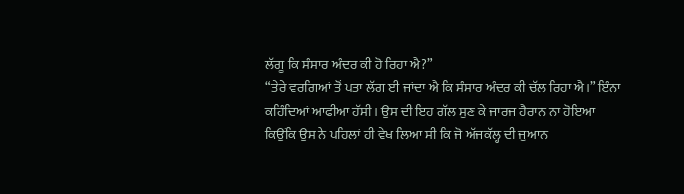ਲੱਗੂ ਕਿ ਸੰਸਾਰ ਅੰਦਰ ਕੀ ਹੋ ਰਿਹਾ ਐ?”
“ਤੇਰੇ ਵਰਗਿਆਂ ਤੋਂ ਪਤਾ ਲੱਗ ਈ ਜਾਂਦਾ ਐ ਕਿ ਸੰਸਾਰ ਅੰਦਰ ਕੀ ਚੱਲ ਰਿਹਾ ਐ।” ਇੰਨਾ ਕਹਿੰਦਿਆਂ ਆਫੀਆ ਹੱਸੀ। ਉਸ ਦੀ ਇਹ ਗੱਲ ਸੁਣ ਕੇ ਜਾਰਜ ਹੈਰਾਨ ਨਾ ਹੋਇਆ ਕਿਉਂਕਿ ਉਸ ਨੇ ਪਹਿਲਾਂ ਹੀ ਵੇਖ ਲਿਆ ਸੀ ਕਿ ਜੋ ਅੱਜਕੱਲ੍ਹ ਦੀ ਜੁਆਨ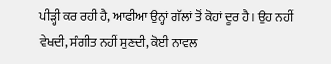ਪੀੜ੍ਹੀ ਕਰ ਰਹੀ ਹੈ, ਆਫੀਆ ਉਨ੍ਹਾਂ ਗੱਲਾਂ ਤੋਂ ਕੋਹਾਂ ਦੂਰ ਹੈ। ਉਹ ਨਹੀਂ ਵੇਖਦੀ, ਸੰਗੀਤ ਨਹੀਂ ਸੁਣਦੀ, ਕੋਈ ਨਾਵਲ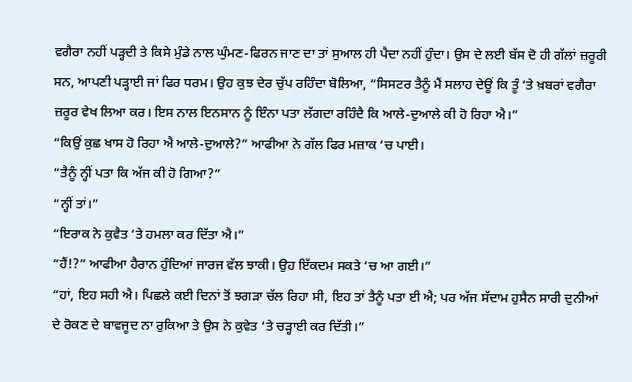ਵਗੈਰਾ ਨਹੀਂ ਪੜ੍ਹਦੀ ਤੇ ਕਿਸੇ ਮੁੰਡੇ ਨਾਲ ਘੁੰਮਣ-ਫਿਰਨ ਜਾਣ ਦਾ ਤਾਂ ਸੁਆਲ ਹੀ ਪੈਦਾ ਨਹੀਂ ਹੁੰਦਾ। ਉਸ ਦੇ ਲਈ ਬੱਸ ਦੋ ਹੀ ਗੱਲਾਂ ਜ਼ਰੂਰੀ ਸਨ, ਆਪਣੀ ਪੜ੍ਹਾਈ ਜਾਂ ਫਿਰ ਧਰਮ। ਉਹ ਕੁਝ ਦੇਰ ਚੁੱਪ ਰਹਿੰਦਾ ਬੋਲਿਆ, “ਸਿਸਟਰ ਤੈਨੂੰ ਮੈਂ ਸਲਾਹ ਦੇਊਂ ਕਿ ਤੂੰ ‘ਤੇ ਖ਼ਬਰਾਂ ਵਗੈਰਾ ਜ਼ਰੂਰ ਵੇਖ ਲਿਆ ਕਰ। ਇਸ ਨਾਲ ਇਨਸਾਨ ਨੂੰ ਇੰਨਾ ਪਤਾ ਲੱਗਦਾ ਰਹਿੰਦੈ ਕਿ ਆਲੇ-ਦੁਆਲੇ ਕੀ ਹੋ ਰਿਹਾ ਐ।”
“ਕਿਉਂ ਕੁਛ ਖਾਸ ਹੋ ਰਿਹਾ ਐ ਆਲੇ-ਦੁਆਲੇ?” ਆਫੀਆ ਨੇ ਗੱਲ ਫਿਰ ਮਜ਼ਾਕ ‘ਚ ਪਾਈ।
“ਤੈਨੂੰ ਨ੍ਹੀਂ ਪਤਾ ਕਿ ਅੱਜ ਕੀ ਹੋ ਗਿਆ?”
“ਨ੍ਹੀਂ ਤਾਂ।”
“ਇਰਾਕ ਨੇ ਕੁਵੈਤ ‘ਤੇ ਹਮਲਾ ਕਰ ਦਿੱਤਾ ਐ।”
“ਹੈਂ!?” ਆਫੀਆ ਹੈਰਾਨ ਹੁੰਦਿਆਂ ਜਾਰਜ ਵੱਲ ਝਾਕੀ। ਉਹ ਇੱਕਦਮ ਸਕਤੇ ‘ਚ ਆ ਗਈ।”
“ਹਾਂ, ਇਹ ਸਹੀ ਐ। ਪਿਛਲੇ ਕਈ ਦਿਨਾਂ ਤੋਂ ਝਗੜਾ ਚੱਲ ਰਿਹਾ ਸੀ, ਇਹ ਤਾਂ ਤੈਨੂੰ ਪਤਾ ਈ ਐ; ਪਰ ਅੱਜ ਸੱਦਾਮ ਹੁਸੈਨ ਸਾਰੀ ਦੁਨੀਆਂ ਦੇ ਰੋਕਣ ਦੇ ਬਾਵਜੂਦ ਨਾ ਰੁਕਿਆ ਤੇ ਉਸ ਨੇ ਕੁਵੇਤ ‘ਤੇ ਚੜ੍ਹਾਈ ਕਰ ਦਿੱਤੀ।”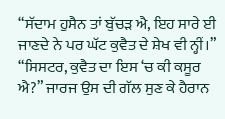“ਸੱਦਾਮ ਹੁਸੈਨ ਤਾਂ ਬੁੱਚੜ ਐ, ਇਹ ਸਾਰੇ ਈ ਜਾਣਦੇ ਨੇ ਪਰ ਘੱਟ ਕੁਵੈਤ ਦੇ ਸ਼ੇਖ ਵੀ ਨ੍ਹੀਂ।”
“ਸਿਸਟਰ, ਕੁਵੈਤ ਦਾ ਇਸ ‘ਚ ਕੀ ਕਸੂਰ ਐ?” ਜਾਰਜ ਉਸ ਦੀ ਗੱਲ ਸੁਣ ਕੇ ਹੈਰਾਨ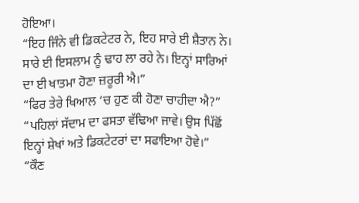ਹੋਇਆ।
“ਇਹ ਜਿੰਨੇ ਵੀ ਡਿਕਟੇਟਰ ਨੇ, ਇਹ ਸਾਰੇ ਈ ਸ਼ੈਤਾਨ ਨੇ। ਸਾਰੇ ਈ ਇਸਲਾਮ ਨੂੰ ਢਾਹ ਲਾ ਰਹੇ ਨੇ। ਇਨ੍ਹਾਂ ਸਾਰਿਆਂ ਦਾ ਈ ਖਾਤਮਾ ਹੋਣਾ ਜ਼ਰੂਰੀ ਐ।”
“ਫਿਰ ਤੇਰੇ ਖਿਆਲ ‘ਚ ਹੁਣ ਕੀ ਹੋਣਾ ਚਾਹੀਦਾ ਐ?”
“ਪਹਿਲਾਂ ਸੱਦਾਮ ਦਾ ਫਸਤਾ ਵੱਢਿਆ ਜਾਵੇ। ਉਸ ਪਿੱਛੋਂ ਇਨ੍ਹਾਂ ਸ਼ੇਖਾਂ ਅਤੇ ਡਿਕਟੇਟਰਾਂ ਦਾ ਸਫਾਇਆ ਹੋਵੇ।”
“ਕੌਣ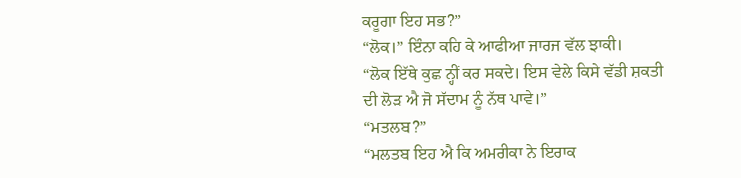ਕਰੂਗਾ ਇਹ ਸਭ?”
“ਲੋਕ।” ਇੰਨਾ ਕਹਿ ਕੇ ਆਫੀਆ ਜਾਰਜ ਵੱਲ ਝਾਕੀ।
“ਲੋਕ ਇੱਥੇ ਕੁਛ ਨ੍ਹੀਂ ਕਰ ਸਕਦੇ। ਇਸ ਵੇਲੇ ਕਿਸੇ ਵੱਡੀ ਸ਼ਕਤੀ ਦੀ ਲੋੜ ਐ ਜੋ ਸੱਦਾਮ ਨੂੰ ਨੱਥ ਪਾਵੇ।”
“ਮਤਲਬ?”
“ਮਲਤਬ ਇਹ ਐ ਕਿ ਅਮਰੀਕਾ ਨੇ ਇਰਾਕ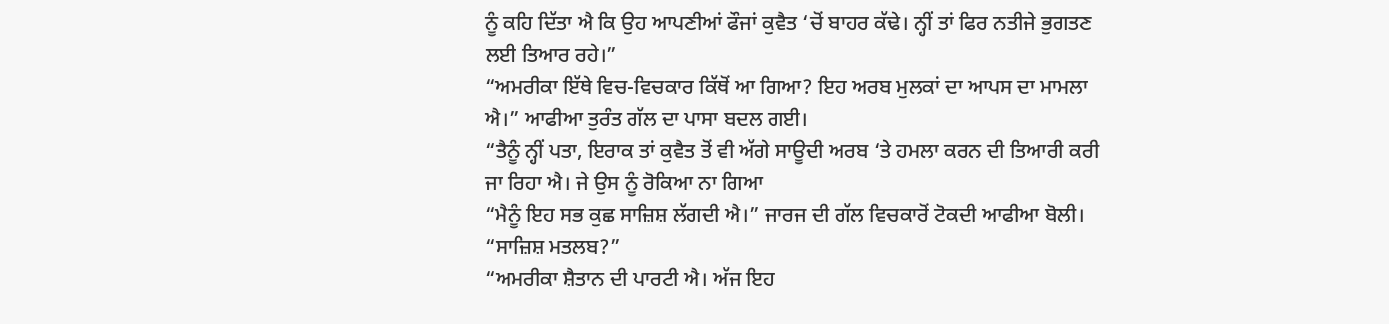ਨੂੰ ਕਹਿ ਦਿੱਤਾ ਐ ਕਿ ਉਹ ਆਪਣੀਆਂ ਫੌਜਾਂ ਕੁਵੈਤ ‘ਚੋਂ ਬਾਹਰ ਕੱਢੇ। ਨ੍ਹੀਂ ਤਾਂ ਫਿਰ ਨਤੀਜੇ ਭੁਗਤਣ ਲਈ ਤਿਆਰ ਰਹੇ।”
“ਅਮਰੀਕਾ ਇੱਥੇ ਵਿਚ-ਵਿਚਕਾਰ ਕਿੱਥੋਂ ਆ ਗਿਆ? ਇਹ ਅਰਬ ਮੁਲਕਾਂ ਦਾ ਆਪਸ ਦਾ ਮਾਮਲਾ ਐ।” ਆਫੀਆ ਤੁਰੰਤ ਗੱਲ ਦਾ ਪਾਸਾ ਬਦਲ ਗਈ।
“ਤੈਨੂੰ ਨ੍ਹੀਂ ਪਤਾ, ਇਰਾਕ ਤਾਂ ਕੁਵੈਤ ਤੋਂ ਵੀ ਅੱਗੇ ਸਾਊਦੀ ਅਰਬ ‘ਤੇ ਹਮਲਾ ਕਰਨ ਦੀ ਤਿਆਰੀ ਕਰੀ ਜਾ ਰਿਹਾ ਐ। ਜੇ ਉਸ ਨੂੰ ਰੋਕਿਆ ਨਾ ਗਿਆ
“ਮੈਨੂੰ ਇਹ ਸਭ ਕੁਛ ਸਾਜ਼ਿਸ਼ ਲੱਗਦੀ ਐ।” ਜਾਰਜ ਦੀ ਗੱਲ ਵਿਚਕਾਰੋਂ ਟੋਕਦੀ ਆਫੀਆ ਬੋਲੀ।
“ਸਾਜ਼ਿਸ਼ ਮਤਲਬ?”
“ਅਮਰੀਕਾ ਸ਼ੈਤਾਨ ਦੀ ਪਾਰਟੀ ਐ। ਅੱਜ ਇਹ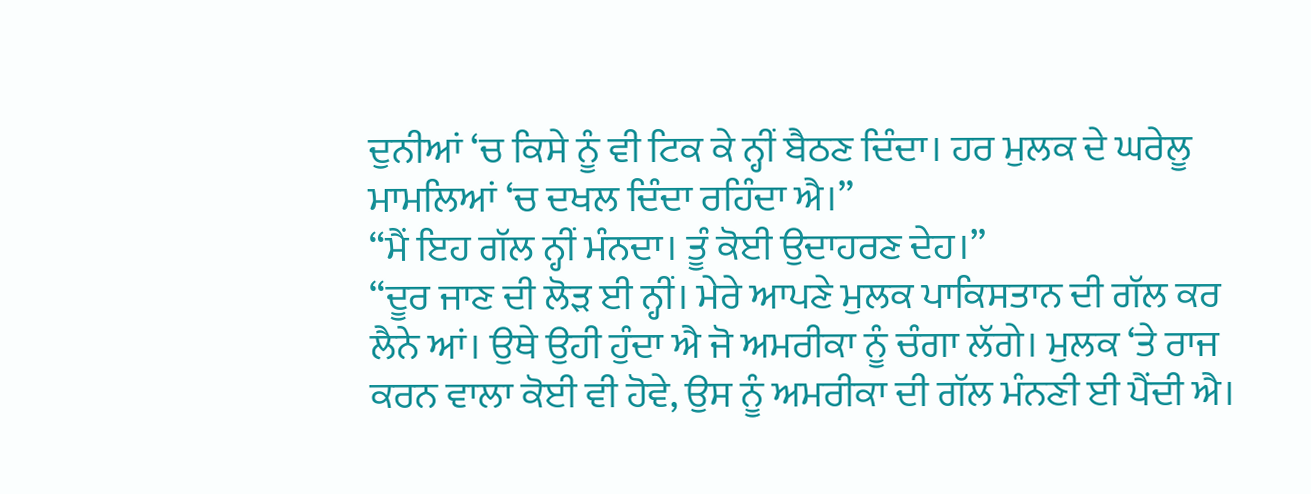ਦੁਨੀਆਂ ‘ਚ ਕਿਸੇ ਨੂੰ ਵੀ ਟਿਕ ਕੇ ਨ੍ਹੀਂ ਬੈਠਣ ਦਿੰਦਾ। ਹਰ ਮੁਲਕ ਦੇ ਘਰੇਲੂ ਮਾਮਲਿਆਂ ‘ਚ ਦਖਲ ਦਿੰਦਾ ਰਹਿੰਦਾ ਐ।”
“ਮੈਂ ਇਹ ਗੱਲ ਨ੍ਹੀਂ ਮੰਨਦਾ। ਤੂੰ ਕੋਈ ਉਦਾਹਰਣ ਦੇਹ।”
“ਦੂਰ ਜਾਣ ਦੀ ਲੋੜ ਈ ਨ੍ਹੀਂ। ਮੇਰੇ ਆਪਣੇ ਮੁਲਕ ਪਾਕਿਸਤਾਨ ਦੀ ਗੱਲ ਕਰ ਲੈਨੇ ਆਂ। ਉਥੇ ਉਹੀ ਹੁੰਦਾ ਐ ਜੋ ਅਮਰੀਕਾ ਨੂੰ ਚੰਗਾ ਲੱਗੇ। ਮੁਲਕ ‘ਤੇ ਰਾਜ ਕਰਨ ਵਾਲਾ ਕੋਈ ਵੀ ਹੋਵੇ, ਉਸ ਨੂੰ ਅਮਰੀਕਾ ਦੀ ਗੱਲ ਮੰਨਣੀ ਈ ਪੈਂਦੀ ਐ।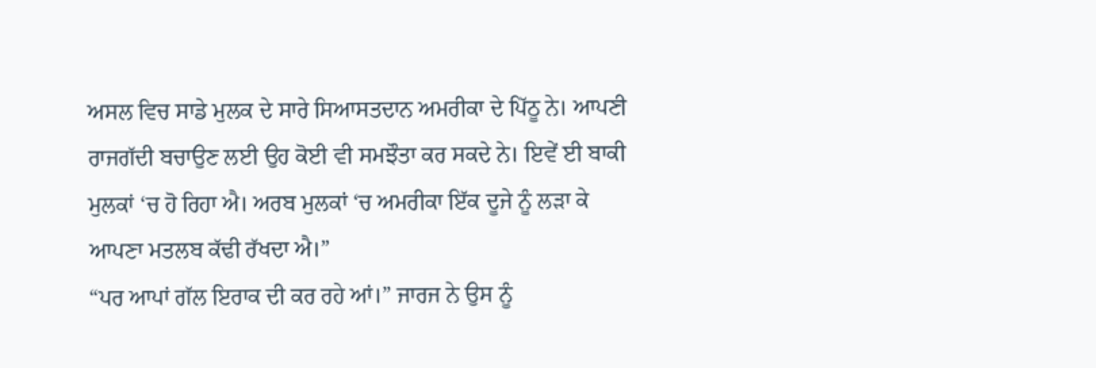ਅਸਲ ਵਿਚ ਸਾਡੇ ਮੁਲਕ ਦੇ ਸਾਰੇ ਸਿਆਸਤਦਾਨ ਅਮਰੀਕਾ ਦੇ ਪਿੱਠੂ ਨੇ। ਆਪਣੀ ਰਾਜਗੱਦੀ ਬਚਾਉਣ ਲਈ ਉਹ ਕੋਈ ਵੀ ਸਮਝੌਤਾ ਕਰ ਸਕਦੇ ਨੇ। ਇਵੇਂ ਈ ਬਾਕੀ ਮੁਲਕਾਂ ‘ਚ ਹੋ ਰਿਹਾ ਐ। ਅਰਬ ਮੁਲਕਾਂ ‘ਚ ਅਮਰੀਕਾ ਇੱਕ ਦੂਜੇ ਨੂੰ ਲੜਾ ਕੇ ਆਪਣਾ ਮਤਲਬ ਕੱਢੀ ਰੱਖਦਾ ਐ।”
“ਪਰ ਆਪਾਂ ਗੱਲ ਇਰਾਕ ਦੀ ਕਰ ਰਹੇ ਆਂ।” ਜਾਰਜ ਨੇ ਉਸ ਨੂੰ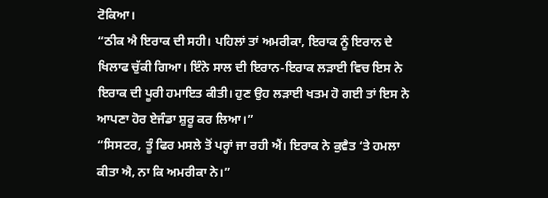ਟੋਕਿਆ।
“ਠੀਕ ਐ ਇਰਾਕ ਦੀ ਸਹੀ। ਪਹਿਲਾਂ ਤਾਂ ਅਮਰੀਕਾ, ਇਰਾਕ ਨੂੰ ਇਰਾਨ ਦੇ ਖਿਲਾਫ ਚੁੱਕੀ ਗਿਆ। ਇੰਨੇ ਸਾਲ ਦੀ ਇਰਾਨ-ਇਰਾਕ ਲੜਾਈ ਵਿਚ ਇਸ ਨੇ ਇਰਾਕ ਦੀ ਪੂਰੀ ਹਮਾਇਤ ਕੀਤੀ। ਹੁਣ ਉਹ ਲੜਾਈ ਖਤਮ ਹੋ ਗਈ ਤਾਂ ਇਸ ਨੇ ਆਪਣਾ ਹੋਰ ਏਜੰਡਾ ਸ਼ੁਰੂ ਕਰ ਲਿਆ।”
“ਸਿਸਟਰ, ਤੂੰ ਫਿਰ ਮਸਲੇ ਤੋਂ ਪਰ੍ਹਾਂ ਜਾ ਰਹੀ ਐਂ। ਇਰਾਕ ਨੇ ਕੁਵੈਤ ‘ਤੇ ਹਮਲਾ ਕੀਤਾ ਐ, ਨਾ ਕਿ ਅਮਰੀਕਾ ਨੇ।”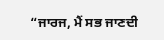“ਜਾਰਜ, ਮੈਂ ਸਭ ਜਾਣਦੀ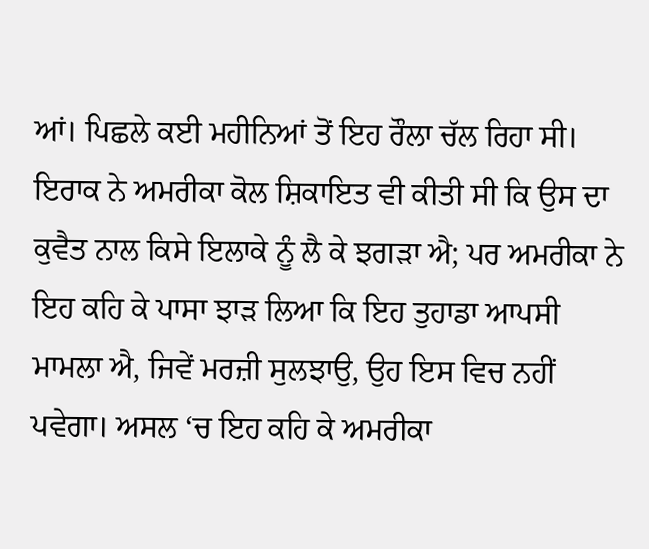ਆਂ। ਪਿਛਲੇ ਕਈ ਮਹੀਨਿਆਂ ਤੋਂ ਇਹ ਰੌਲਾ ਚੱਲ ਰਿਹਾ ਸੀ। ਇਰਾਕ ਨੇ ਅਮਰੀਕਾ ਕੋਲ ਸ਼ਿਕਾਇਤ ਵੀ ਕੀਤੀ ਸੀ ਕਿ ਉਸ ਦਾ ਕੁਵੈਤ ਨਾਲ ਕਿਸੇ ਇਲਾਕੇ ਨੂੰ ਲੈ ਕੇ ਝਗੜਾ ਐ; ਪਰ ਅਮਰੀਕਾ ਨੇ ਇਹ ਕਹਿ ਕੇ ਪਾਸਾ ਝਾੜ ਲਿਆ ਕਿ ਇਹ ਤੁਹਾਡਾ ਆਪਸੀ ਮਾਮਲਾ ਐ, ਜਿਵੇਂ ਮਰਜ਼ੀ ਸੁਲਝਾਉ, ਉਹ ਇਸ ਵਿਚ ਨਹੀਂ ਪਵੇਗਾ। ਅਸਲ ‘ਚ ਇਹ ਕਹਿ ਕੇ ਅਮਰੀਕਾ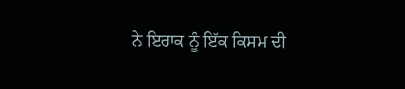ਨੇ ਇਰਾਕ ਨੂੰ ਇੱਕ ਕਿਸਮ ਦੀ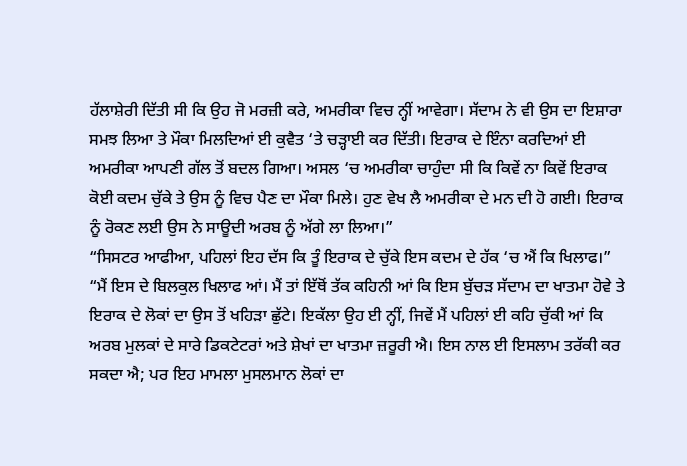ਹੱਲਾਸ਼ੇਰੀ ਦਿੱਤੀ ਸੀ ਕਿ ਉਹ ਜੋ ਮਰਜ਼ੀ ਕਰੇ, ਅਮਰੀਕਾ ਵਿਚ ਨ੍ਹੀਂ ਆਵੇਗਾ। ਸੱਦਾਮ ਨੇ ਵੀ ਉਸ ਦਾ ਇਸ਼ਾਰਾ ਸਮਝ ਲਿਆ ਤੇ ਮੌਕਾ ਮਿਲਦਿਆਂ ਈ ਕੁਵੈਤ ‘ਤੇ ਚੜ੍ਹਾਈ ਕਰ ਦਿੱਤੀ। ਇਰਾਕ ਦੇ ਇੰਨਾ ਕਰਦਿਆਂ ਈ ਅਮਰੀਕਾ ਆਪਣੀ ਗੱਲ ਤੋਂ ਬਦਲ ਗਿਆ। ਅਸਲ ‘ਚ ਅਮਰੀਕਾ ਚਾਹੁੰਦਾ ਸੀ ਕਿ ਕਿਵੇਂ ਨਾ ਕਿਵੇਂ ਇਰਾਕ ਕੋਈ ਕਦਮ ਚੁੱਕੇ ਤੇ ਉਸ ਨੂੰ ਵਿਚ ਪੈਣ ਦਾ ਮੌਕਾ ਮਿਲੇ। ਹੁਣ ਵੇਖ ਲੈ ਅਮਰੀਕਾ ਦੇ ਮਨ ਦੀ ਹੋ ਗਈ। ਇਰਾਕ ਨੂੰ ਰੋਕਣ ਲਈ ਉਸ ਨੇ ਸਾਊਦੀ ਅਰਬ ਨੂੰ ਅੱਗੇ ਲਾ ਲਿਆ।”
“ਸਿਸਟਰ ਆਫੀਆ, ਪਹਿਲਾਂ ਇਹ ਦੱਸ ਕਿ ਤੂੰ ਇਰਾਕ ਦੇ ਚੁੱਕੇ ਇਸ ਕਦਮ ਦੇ ਹੱਕ ‘ਚ ਐਂ ਕਿ ਖਿਲਾਫ।”
“ਮੈਂ ਇਸ ਦੇ ਬਿਲਕੁਲ ਖਿਲਾਫ ਆਂ। ਮੈਂ ਤਾਂ ਇੱਥੋਂ ਤੱਕ ਕਹਿਨੀ ਆਂ ਕਿ ਇਸ ਬੁੱਚੜ ਸੱਦਾਮ ਦਾ ਖਾਤਮਾ ਹੋਵੇ ਤੇ ਇਰਾਕ ਦੇ ਲੋਕਾਂ ਦਾ ਉਸ ਤੋਂ ਖਹਿੜਾ ਛੁੱਟੇ। ਇਕੱਲਾ ਉਹ ਈ ਨ੍ਹੀਂ, ਜਿਵੇਂ ਮੈਂ ਪਹਿਲਾਂ ਈ ਕਹਿ ਚੁੱਕੀ ਆਂ ਕਿ ਅਰਬ ਮੁਲਕਾਂ ਦੇ ਸਾਰੇ ਡਿਕਟੇਟਰਾਂ ਅਤੇ ਸ਼ੇਖਾਂ ਦਾ ਖਾਤਮਾ ਜ਼ਰੂਰੀ ਐ। ਇਸ ਨਾਲ ਈ ਇਸਲਾਮ ਤਰੱਕੀ ਕਰ ਸਕਦਾ ਐ; ਪਰ ਇਹ ਮਾਮਲਾ ਮੁਸਲਮਾਨ ਲੋਕਾਂ ਦਾ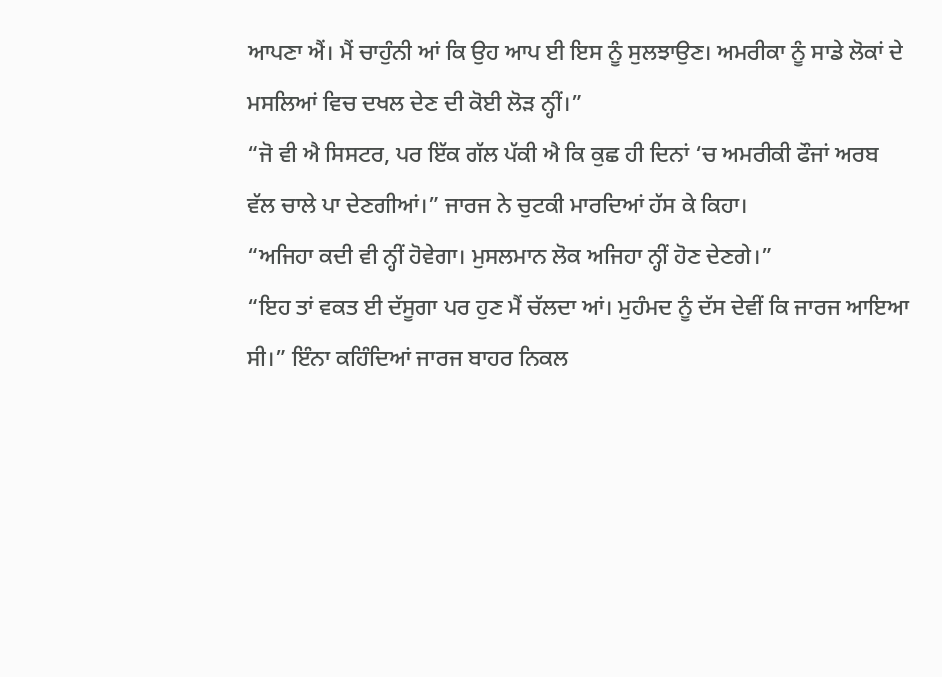ਆਪਣਾ ਐਂ। ਮੈਂ ਚਾਹੁੰਨੀ ਆਂ ਕਿ ਉਹ ਆਪ ਈ ਇਸ ਨੂੰ ਸੁਲਝਾਉਣ। ਅਮਰੀਕਾ ਨੂੰ ਸਾਡੇ ਲੋਕਾਂ ਦੇ ਮਸਲਿਆਂ ਵਿਚ ਦਖਲ ਦੇਣ ਦੀ ਕੋਈ ਲੋੜ ਨ੍ਹੀਂ।”
“ਜੋ ਵੀ ਐ ਸਿਸਟਰ, ਪਰ ਇੱਕ ਗੱਲ ਪੱਕੀ ਐ ਕਿ ਕੁਛ ਹੀ ਦਿਨਾਂ ‘ਚ ਅਮਰੀਕੀ ਫੌਜਾਂ ਅਰਬ ਵੱਲ ਚਾਲੇ ਪਾ ਦੇਣਗੀਆਂ।” ਜਾਰਜ ਨੇ ਚੁਟਕੀ ਮਾਰਦਿਆਂ ਹੱਸ ਕੇ ਕਿਹਾ।
“ਅਜਿਹਾ ਕਦੀ ਵੀ ਨ੍ਹੀਂ ਹੋਵੇਗਾ। ਮੁਸਲਮਾਨ ਲੋਕ ਅਜਿਹਾ ਨ੍ਹੀਂ ਹੋਣ ਦੇਣਗੇ।”
“ਇਹ ਤਾਂ ਵਕਤ ਈ ਦੱਸੂਗਾ ਪਰ ਹੁਣ ਮੈਂ ਚੱਲਦਾ ਆਂ। ਮੁਹੰਮਦ ਨੂੰ ਦੱਸ ਦੇਵੀਂ ਕਿ ਜਾਰਜ ਆਇਆ ਸੀ।” ਇੰਨਾ ਕਹਿੰਦਿਆਂ ਜਾਰਜ ਬਾਹਰ ਨਿਕਲ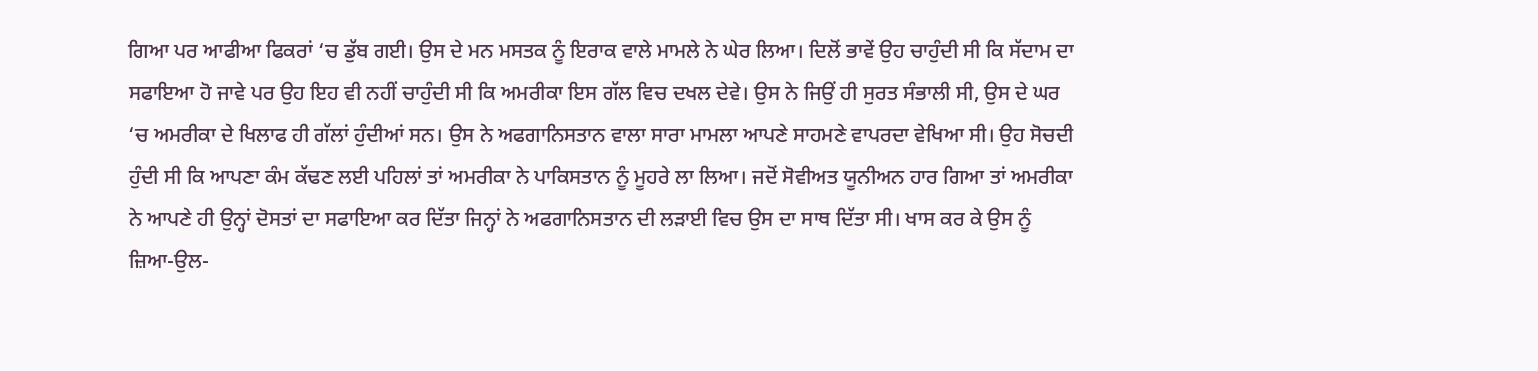ਗਿਆ ਪਰ ਆਫੀਆ ਫਿਕਰਾਂ ‘ਚ ਡੁੱਬ ਗਈ। ਉਸ ਦੇ ਮਨ ਮਸਤਕ ਨੂੰ ਇਰਾਕ ਵਾਲੇ ਮਾਮਲੇ ਨੇ ਘੇਰ ਲਿਆ। ਦਿਲੋਂ ਭਾਵੇਂ ਉਹ ਚਾਹੁੰਦੀ ਸੀ ਕਿ ਸੱਦਾਮ ਦਾ ਸਫਾਇਆ ਹੋ ਜਾਵੇ ਪਰ ਉਹ ਇਹ ਵੀ ਨਹੀਂ ਚਾਹੁੰਦੀ ਸੀ ਕਿ ਅਮਰੀਕਾ ਇਸ ਗੱਲ ਵਿਚ ਦਖਲ ਦੇਵੇ। ਉਸ ਨੇ ਜਿਉਂ ਹੀ ਸੁਰਤ ਸੰਭਾਲੀ ਸੀ, ਉਸ ਦੇ ਘਰ ‘ਚ ਅਮਰੀਕਾ ਦੇ ਖਿਲਾਫ ਹੀ ਗੱਲਾਂ ਹੁੰਦੀਆਂ ਸਨ। ਉਸ ਨੇ ਅਫਗਾਨਿਸਤਾਨ ਵਾਲਾ ਸਾਰਾ ਮਾਮਲਾ ਆਪਣੇ ਸਾਹਮਣੇ ਵਾਪਰਦਾ ਵੇਖਿਆ ਸੀ। ਉਹ ਸੋਚਦੀ ਹੁੰਦੀ ਸੀ ਕਿ ਆਪਣਾ ਕੰਮ ਕੱਢਣ ਲਈ ਪਹਿਲਾਂ ਤਾਂ ਅਮਰੀਕਾ ਨੇ ਪਾਕਿਸਤਾਨ ਨੂੰ ਮੂਹਰੇ ਲਾ ਲਿਆ। ਜਦੋਂ ਸੋਵੀਅਤ ਯੂਨੀਅਨ ਹਾਰ ਗਿਆ ਤਾਂ ਅਮਰੀਕਾ ਨੇ ਆਪਣੇ ਹੀ ਉਨ੍ਹਾਂ ਦੋਸਤਾਂ ਦਾ ਸਫਾਇਆ ਕਰ ਦਿੱਤਾ ਜਿਨ੍ਹਾਂ ਨੇ ਅਫਗਾਨਿਸਤਾਨ ਦੀ ਲੜਾਈ ਵਿਚ ਉਸ ਦਾ ਸਾਥ ਦਿੱਤਾ ਸੀ। ਖਾਸ ਕਰ ਕੇ ਉਸ ਨੂੰ ਜ਼ਿਆ-ਉਲ-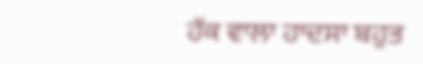ਹੱਕ ਵਾਲਾ ਹਾਦਸਾ ਬਹੁਤ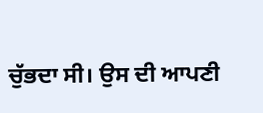ਚੁੱਭਦਾ ਸੀ। ਉਸ ਦੀ ਆਪਣੀ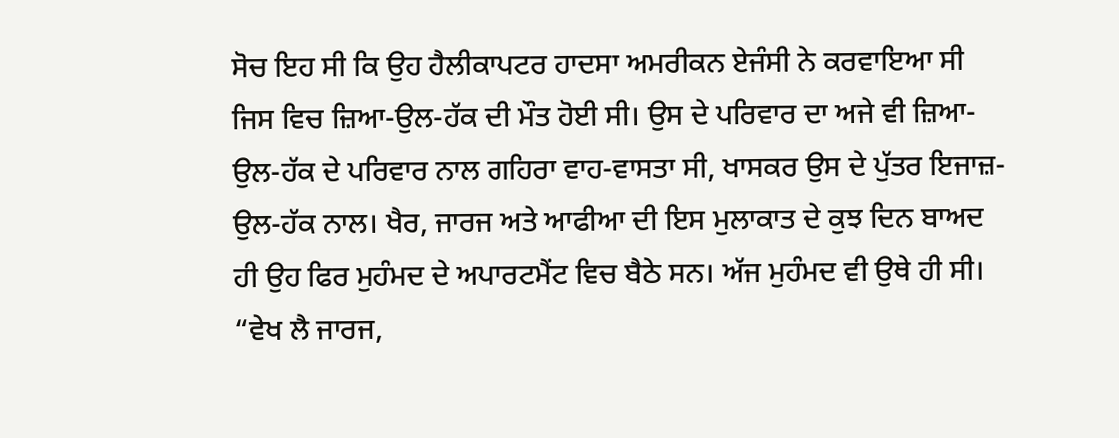ਸੋਚ ਇਹ ਸੀ ਕਿ ਉਹ ਹੈਲੀਕਾਪਟਰ ਹਾਦਸਾ ਅਮਰੀਕਨ ਏਜੰਸੀ ਨੇ ਕਰਵਾਇਆ ਸੀ ਜਿਸ ਵਿਚ ਜ਼ਿਆ-ਉਲ-ਹੱਕ ਦੀ ਮੌਤ ਹੋਈ ਸੀ। ਉਸ ਦੇ ਪਰਿਵਾਰ ਦਾ ਅਜੇ ਵੀ ਜ਼ਿਆ-ਉਲ-ਹੱਕ ਦੇ ਪਰਿਵਾਰ ਨਾਲ ਗਹਿਰਾ ਵਾਹ-ਵਾਸਤਾ ਸੀ, ਖਾਸਕਰ ਉਸ ਦੇ ਪੁੱਤਰ ਇਜਾਜ਼-ਉਲ-ਹੱਕ ਨਾਲ। ਖੈਰ, ਜਾਰਜ ਅਤੇ ਆਫੀਆ ਦੀ ਇਸ ਮੁਲਾਕਾਤ ਦੇ ਕੁਝ ਦਿਨ ਬਾਅਦ ਹੀ ਉਹ ਫਿਰ ਮੁਹੰਮਦ ਦੇ ਅਪਾਰਟਮੈਂਟ ਵਿਚ ਬੈਠੇ ਸਨ। ਅੱਜ ਮੁਹੰਮਦ ਵੀ ਉਥੇ ਹੀ ਸੀ।
“ਵੇਖ ਲੈ ਜਾਰਜ,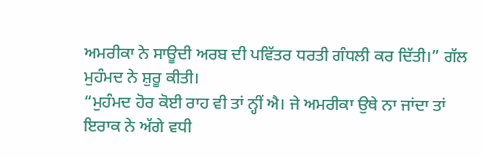ਅਮਰੀਕਾ ਨੇ ਸਾਊਦੀ ਅਰਬ ਦੀ ਪਵਿੱਤਰ ਧਰਤੀ ਗੰਧਲੀ ਕਰ ਦਿੱਤੀ।” ਗੱਲ ਮੁਹੰਮਦ ਨੇ ਸ਼ੁਰੂ ਕੀਤੀ।
“ਮੁਹੰਮਦ ਹੋਰ ਕੋਈ ਰਾਹ ਵੀ ਤਾਂ ਨ੍ਹੀਂ ਐ। ਜੇ ਅਮਰੀਕਾ ਉਥੇ ਨਾ ਜਾਂਦਾ ਤਾਂ ਇਰਾਕ ਨੇ ਅੱਗੇ ਵਧੀ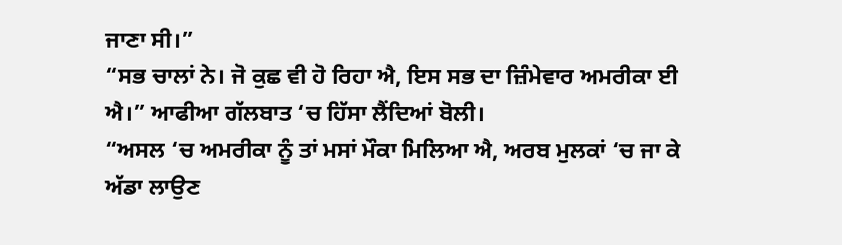ਜਾਣਾ ਸੀ।”
“ਸਭ ਚਾਲਾਂ ਨੇ। ਜੋ ਕੁਛ ਵੀ ਹੋ ਰਿਹਾ ਐ, ਇਸ ਸਭ ਦਾ ਜ਼ਿੰਮੇਵਾਰ ਅਮਰੀਕਾ ਈ ਐ।” ਆਫੀਆ ਗੱਲਬਾਤ ‘ਚ ਹਿੱਸਾ ਲੈਂਦਿਆਂ ਬੋਲੀ।
“ਅਸਲ ‘ਚ ਅਮਰੀਕਾ ਨੂੰ ਤਾਂ ਮਸਾਂ ਮੌਕਾ ਮਿਲਿਆ ਐ, ਅਰਬ ਮੁਲਕਾਂ ‘ਚ ਜਾ ਕੇ ਅੱਡਾ ਲਾਉਣ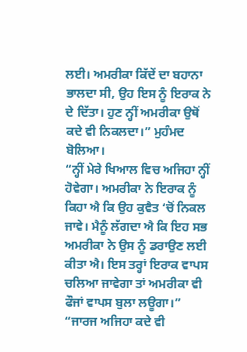ਲਈ। ਅਮਰੀਕਾ ਕਿੱਦੇਂ ਦਾ ਬਹਾਨਾ ਭਾਲਦਾ ਸੀ, ਉਹ ਇਸ ਨੂੰ ਇਰਾਕ ਨੇ ਦੇ ਦਿੱਤਾ। ਹੁਣ ਨ੍ਹੀਂ ਅਮਰੀਕਾ ਉਥੋਂ ਕਦੇ ਵੀ ਨਿਕਲਦਾ।” ਮੁਹੰਮਦ ਬੋਲਿਆ।
“ਨ੍ਹੀਂ ਮੇਰੇ ਖਿਆਲ ਵਿਚ ਅਜਿਹਾ ਨ੍ਹੀਂ ਹੋਵੇਗਾ। ਅਮਰੀਕਾ ਨੇ ਇਰਾਕ ਨੂੰ ਕਿਹਾ ਐ ਕਿ ਉਹ ਕੁਵੈਤ ‘ਚੋਂ ਨਿਕਲ ਜਾਵੇ। ਮੈਨੂੰ ਲੱਗਦਾ ਐ ਕਿ ਇਹ ਸਭ ਅਮਰੀਕਾ ਨੇ ਉਸ ਨੂੰ ਡਰਾਉਣ ਲਈ ਕੀਤਾ ਐ। ਇਸ ਤਰ੍ਹਾਂ ਇਰਾਕ ਵਾਪਸ ਚਲਿਆ ਜਾਵੇਗਾ ਤਾਂ ਅਮਰੀਕਾ ਵੀ ਫੌਜਾਂ ਵਾਪਸ ਬੁਲਾ ਲਊਗਾ।”
“ਜਾਰਜ ਅਜਿਹਾ ਕਦੇ ਵੀ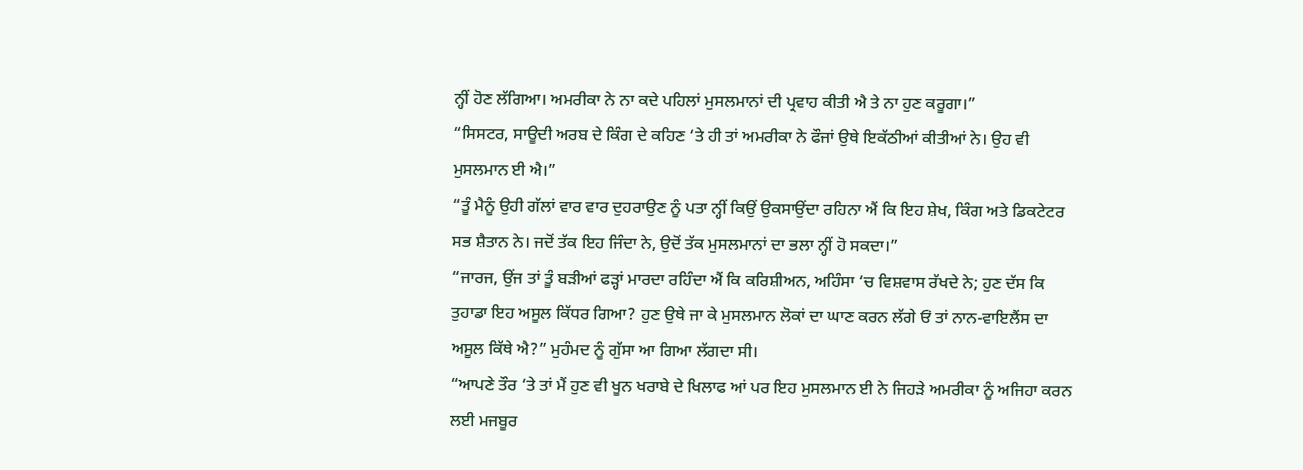ਨ੍ਹੀਂ ਹੋਣ ਲੱਗਿਆ। ਅਮਰੀਕਾ ਨੇ ਨਾ ਕਦੇ ਪਹਿਲਾਂ ਮੁਸਲਮਾਨਾਂ ਦੀ ਪ੍ਰਵਾਹ ਕੀਤੀ ਐ ਤੇ ਨਾ ਹੁਣ ਕਰੂਗਾ।”
“ਸਿਸਟਰ, ਸਾਊਦੀ ਅਰਬ ਦੇ ਕਿੰਗ ਦੇ ਕਹਿਣ ‘ਤੇ ਹੀ ਤਾਂ ਅਮਰੀਕਾ ਨੇ ਫੌਜਾਂ ਉਥੇ ਇਕੱਠੀਆਂ ਕੀਤੀਆਂ ਨੇ। ਉਹ ਵੀ ਮੁਸਲਮਾਨ ਈ ਐ।”
“ਤੂੰ ਮੈਨੂੰ ਉਹੀ ਗੱਲਾਂ ਵਾਰ ਵਾਰ ਦੁਹਰਾਉਣ ਨੂੰ ਪਤਾ ਨ੍ਹੀਂ ਕਿਉਂ ਉਕਸਾਉਂਦਾ ਰਹਿਨਾ ਐਂ ਕਿ ਇਹ ਸ਼ੇਖ, ਕਿੰਗ ਅਤੇ ਡਿਕਟੇਟਰ ਸਭ ਸ਼ੈਤਾਨ ਨੇ। ਜਦੋਂ ਤੱਕ ਇਹ ਜਿੰਦਾ ਨੇ, ਉਦੋਂ ਤੱਕ ਮੁਸਲਮਾਨਾਂ ਦਾ ਭਲਾ ਨ੍ਹੀਂ ਹੋ ਸਕਦਾ।”
“ਜਾਰਜ, ਉਂਜ ਤਾਂ ਤੂੰ ਬੜੀਆਂ ਫੜ੍ਹਾਂ ਮਾਰਦਾ ਰਹਿੰਦਾ ਐਂ ਕਿ ਕਰਿਸ਼ੀਅਨ, ਅਹਿੰਸਾ ‘ਚ ਵਿਸ਼ਵਾਸ ਰੱਖਦੇ ਨੇ; ਹੁਣ ਦੱਸ ਕਿ ਤੁਹਾਡਾ ਇਹ ਅਸੂਲ ਕਿੱਧਰ ਗਿਆ? ਹੁਣ ਉਥੇ ਜਾ ਕੇ ਮੁਸਲਮਾਨ ਲੋਕਾਂ ਦਾ ਘਾਣ ਕਰਨ ਲੱਗੇ ਓਂ ਤਾਂ ਨਾਨ-ਵਾਇਲੈਂਸ ਦਾ ਅਸੂਲ ਕਿੱਥੇ ਐ?” ਮੁਹੰਮਦ ਨੂੰ ਗੁੱਸਾ ਆ ਗਿਆ ਲੱਗਦਾ ਸੀ।
“ਆਪਣੇ ਤੌਰ ‘ਤੇ ਤਾਂ ਮੈਂ ਹੁਣ ਵੀ ਖੂਨ ਖਰਾਬੇ ਦੇ ਖਿਲਾਫ ਆਂ ਪਰ ਇਹ ਮੁਸਲਮਾਨ ਈ ਨੇ ਜਿਹੜੇ ਅਮਰੀਕਾ ਨੂੰ ਅਜਿਹਾ ਕਰਨ ਲਈ ਮਜਬੂਰ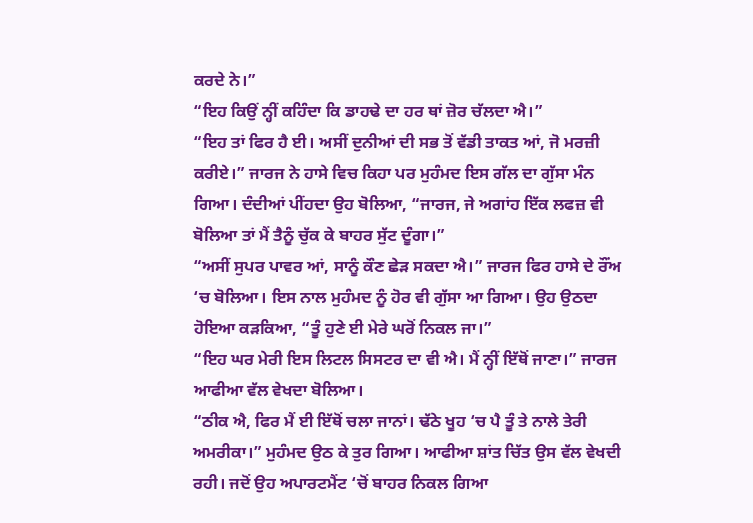ਕਰਦੇ ਨੇ।”
“ਇਹ ਕਿਉਂ ਨ੍ਹੀਂ ਕਹਿੰਦਾ ਕਿ ਡਾਹਢੇ ਦਾ ਹਰ ਥਾਂ ਜ਼ੋਰ ਚੱਲਦਾ ਐ।”
“ਇਹ ਤਾਂ ਫਿਰ ਹੈ ਈ। ਅਸੀਂ ਦੁਨੀਆਂ ਦੀ ਸਭ ਤੋਂ ਵੱਡੀ ਤਾਕਤ ਆਂ, ਜੋ ਮਰਜ਼ੀ ਕਰੀਏ।” ਜਾਰਜ ਨੇ ਹਾਸੇ ਵਿਚ ਕਿਹਾ ਪਰ ਮੁਹੰਮਦ ਇਸ ਗੱਲ ਦਾ ਗੁੱਸਾ ਮੰਨ ਗਿਆ। ਦੰਦੀਆਂ ਪੀਂਹਦਾ ਉਹ ਬੋਲਿਆ, “ਜਾਰਜ, ਜੇ ਅਗਾਂਹ ਇੱਕ ਲਫਜ਼ ਵੀ ਬੋਲਿਆ ਤਾਂ ਮੈਂ ਤੈਨੂੰ ਚੁੱਕ ਕੇ ਬਾਹਰ ਸੁੱਟ ਦੂੰਗਾ।”
“ਅਸੀਂ ਸੁਪਰ ਪਾਵਰ ਆਂ, ਸਾਨੂੰ ਕੌਣ ਛੇੜ ਸਕਦਾ ਐ।” ਜਾਰਜ ਫਿਰ ਹਾਸੇ ਦੇ ਰੌਂਅ ‘ਚ ਬੋਲਿਆ। ਇਸ ਨਾਲ ਮੁਹੰਮਦ ਨੂੰ ਹੋਰ ਵੀ ਗੁੱਸਾ ਆ ਗਿਆ। ਉਹ ਉਠਦਾ ਹੋਇਆ ਕੜਕਿਆ, “ਤੂੰ ਹੁਣੇ ਈ ਮੇਰੇ ਘਰੋਂ ਨਿਕਲ ਜਾ।”
“ਇਹ ਘਰ ਮੇਰੀ ਇਸ ਲਿਟਲ ਸਿਸਟਰ ਦਾ ਵੀ ਐ। ਮੈਂ ਨ੍ਹੀਂ ਇੱਥੋਂ ਜਾਣਾ।” ਜਾਰਜ ਆਫੀਆ ਵੱਲ ਵੇਖਦਾ ਬੋਲਿਆ।
“ਠੀਕ ਐ, ਫਿਰ ਮੈਂ ਈ ਇੱਥੋਂ ਚਲਾ ਜਾਨਾਂ। ਢੱਠੇ ਖੂਹ ‘ਚ ਪੈ ਤੂੰ ਤੇ ਨਾਲੇ ਤੇਰੀ ਅਮਰੀਕਾ।” ਮੁਹੰਮਦ ਉਠ ਕੇ ਤੁਰ ਗਿਆ। ਆਫੀਆ ਸ਼ਾਂਤ ਚਿੱਤ ਉਸ ਵੱਲ ਵੇਖਦੀ ਰਹੀ। ਜਦੋਂ ਉਹ ਅਪਾਰਟਮੈਂਟ ‘ਚੋਂ ਬਾਹਰ ਨਿਕਲ ਗਿਆ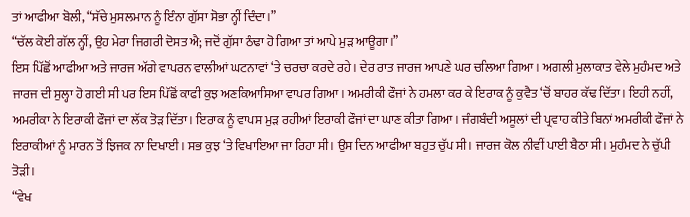ਤਾਂ ਆਫੀਆ ਬੋਲੀ, “ਸੱਚੇ ਮੁਸਲਮਾਨ ਨੂੰ ਇੰਨਾ ਗੁੱਸਾ ਸੋਭਾ ਨ੍ਹੀਂ ਦਿੰਦਾ।”
“ਚੱਲ ਕੋਈ ਗੱਲ ਨ੍ਹੀਂ, ਉਹ ਮੇਰਾ ਜਿਗਰੀ ਦੋਸਤ ਐ; ਜਦੋਂ ਗੁੱਸਾ ਠੰਢਾ ਹੋ ਗਿਆ ਤਾਂ ਆਪੇ ਮੁੜ ਆਊਗਾ।”
ਇਸ ਪਿੱਛੋਂ ਆਫੀਆ ਅਤੇ ਜਾਰਜ ਅੱਗੇ ਵਾਪਰਨ ਵਾਲੀਆਂ ਘਟਨਾਵਾਂ ‘ਤੇ ਚਰਚਾ ਕਰਦੇ ਰਹੇ। ਦੇਰ ਰਾਤ ਜਾਰਜ ਆਪਣੇ ਘਰ ਚਲਿਆ ਗਿਆ। ਅਗਲੀ ਮੁਲਾਕਾਤ ਵੇਲੇ ਮੁਹੰਮਦ ਅਤੇ ਜਾਰਜ ਦੀ ਸੁਲ੍ਹਾ ਹੋ ਗਈ ਸੀ ਪਰ ਇਸ ਪਿੱਛੋਂ ਕਾਫੀ ਕੁਝ ਅਣਕਿਆਸਿਆ ਵਾਪਰ ਗਿਆ। ਅਮਰੀਕੀ ਫੌਜਾਂ ਨੇ ਹਮਲਾ ਕਰ ਕੇ ਇਰਾਕ ਨੂੰ ਕੁਵੈਤ ‘ਚੋਂ ਬਾਹਰ ਕੱਢ ਦਿੱਤਾ। ਇਹੀ ਨਹੀਂ, ਅਮਰੀਕਾ ਨੇ ਇਰਾਕੀ ਫੌਜਾਂ ਦਾ ਲੱਕ ਤੋੜ ਦਿੱਤਾ। ਇਰਾਕ ਨੂੰ ਵਾਪਸ ਮੁੜ ਰਹੀਆਂ ਇਰਾਕੀ ਫੌਜਾਂ ਦਾ ਘਾਣ ਕੀਤਾ ਗਿਆ। ਜੰਗਬੰਦੀ ਅਸੂਲਾਂ ਦੀ ਪ੍ਰਵਾਹ ਕੀਤੇ ਬਿਨਾਂ ਅਮਰੀਕੀ ਫੌਜਾਂ ਨੇ ਇਰਾਕੀਆਂ ਨੂੰ ਮਾਰਨ ਤੋਂ ਝਿਜਕ ਨਾ ਦਿਖਾਈ। ਸਭ ਕੁਝ ‘ਤੇ ਵਿਖਾਇਆ ਜਾ ਰਿਹਾ ਸੀ। ਉਸ ਦਿਨ ਆਫੀਆ ਬਹੁਤ ਚੁੱਪ ਸੀ। ਜਾਰਜ ਕੋਲ ਨੀਵੀਂ ਪਾਈ ਬੈਠਾ ਸੀ। ਮੁਹੰਮਦ ਨੇ ਚੁੱਪੀ ਤੋੜੀ।
“ਵੇਖ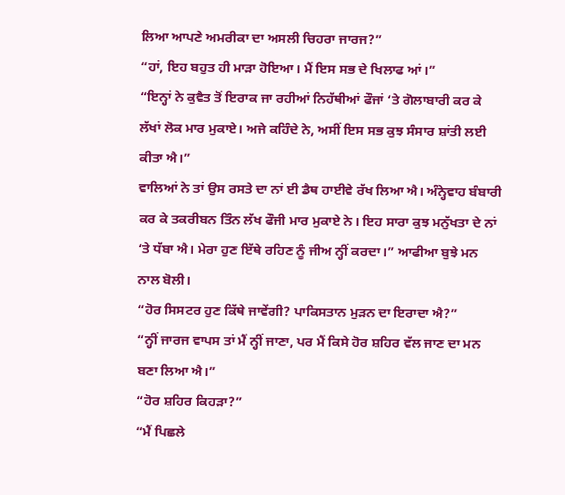ਲਿਆ ਆਪਣੇ ਅਮਰੀਕਾ ਦਾ ਅਸਲੀ ਚਿਹਰਾ ਜਾਰਜ?”
“ਹਾਂ, ਇਹ ਬਹੁਤ ਹੀ ਮਾੜਾ ਹੋਇਆ। ਮੈਂ ਇਸ ਸਭ ਦੇ ਖਿਲਾਫ ਆਂ।”
“ਇਨ੍ਹਾਂ ਨੇ ਕੁਵੈਤ ਤੋਂ ਇਰਾਕ ਜਾ ਰਹੀਆਂ ਨਿਹੱਥੀਆਂ ਫੌਜਾਂ ‘ਤੇ ਗੋਲਾਬਾਰੀ ਕਰ ਕੇ ਲੱਖਾਂ ਲੋਕ ਮਾਰ ਮੁਕਾਏ। ਅਜੇ ਕਹਿੰਦੇ ਨੇ, ਅਸੀਂ ਇਸ ਸਭ ਕੁਝ ਸੰਸਾਰ ਸ਼ਾਂਤੀ ਲਈ ਕੀਤਾ ਐ।”
ਵਾਲਿਆਂ ਨੇ ਤਾਂ ਉਸ ਰਸਤੇ ਦਾ ਨਾਂ ਈ ਡੈਥ ਹਾਈਵੇ ਰੱਖ ਲਿਆ ਐ। ਅੰਨ੍ਹੇਵਾਹ ਬੰਬਾਰੀ ਕਰ ਕੇ ਤਕਰੀਬਨ ਤਿੰਨ ਲੱਖ ਫੌਜੀ ਮਾਰ ਮੁਕਾਏ ਨੇ। ਇਹ ਸਾਰਾ ਕੁਝ ਮਨੁੱਖਤਾ ਦੇ ਨਾਂ ‘ਤੇ ਧੱਬਾ ਐ। ਮੇਰਾ ਹੁਣ ਇੱਥੇ ਰਹਿਣ ਨੂੰ ਜੀਅ ਨ੍ਹੀਂ ਕਰਦਾ।” ਆਫੀਆ ਬੁਝੇ ਮਨ ਨਾਲ ਬੋਲੀ।
“ਹੋਰ ਸਿਸਟਰ ਹੁਣ ਕਿੱਥੇ ਜਾਵੇਂਗੀ? ਪਾਕਿਸਤਾਨ ਮੁੜਨ ਦਾ ਇਰਾਦਾ ਐ?”
“ਨ੍ਹੀਂ ਜਾਰਜ ਵਾਪਸ ਤਾਂ ਮੈਂ ਨ੍ਹੀਂ ਜਾਣਾ, ਪਰ ਮੈਂ ਕਿਸੇ ਹੋਰ ਸ਼ਹਿਰ ਵੱਲ ਜਾਣ ਦਾ ਮਨ ਬਣਾ ਲਿਆ ਐ।”
“ਹੋਰ ਸ਼ਹਿਰ ਕਿਹੜਾ?”
“ਮੈਂ ਪਿਛਲੇ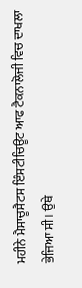ਮਹੀਨੇ ਮੈਸਾਚੂਸੈਟਸ ਇੰਸਟੀਚਿਊਟ ਆਫ ਟੈਕਨਾਲੋਜੀ ਵਿਚ ਦਾਖਲਾ ਭੇਜਿਆ ਸੀ। ਉਥੇ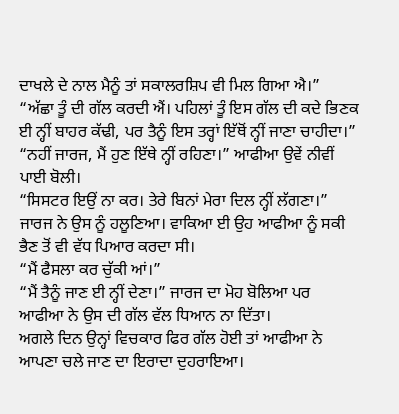ਦਾਖਲੇ ਦੇ ਨਾਲ ਮੈਨੂੰ ਤਾਂ ਸਕਾਲਰਸ਼ਿਪ ਵੀ ਮਿਲ ਗਿਆ ਐ।”
“ਅੱਛਾ ਤੂੰ ਦੀ ਗੱਲ ਕਰਦੀ ਐਂ। ਪਹਿਲਾਂ ਤੂੰ ਇਸ ਗੱਲ ਦੀ ਕਦੇ ਭਿਣਕ ਈ ਨ੍ਹੀਂ ਬਾਹਰ ਕੱਢੀ, ਪਰ ਤੈਨੂੰ ਇਸ ਤਰ੍ਹਾਂ ਇੱਥੋਂ ਨ੍ਹੀਂ ਜਾਣਾ ਚਾਹੀਦਾ।”
“ਨਹੀਂ ਜਾਰਜ, ਮੈਂ ਹੁਣ ਇੱਥੇ ਨ੍ਹੀਂ ਰਹਿਣਾ।” ਆਫੀਆ ਉਵੇਂ ਨੀਵੀਂ ਪਾਈ ਬੋਲੀ।
“ਸਿਸਟਰ ਇਉਂ ਨਾ ਕਰ। ਤੇਰੇ ਬਿਨਾਂ ਮੇਰਾ ਦਿਲ ਨ੍ਹੀਂ ਲੱਗਣਾ।” ਜਾਰਜ ਨੇ ਉਸ ਨੂੰ ਹਲੂਣਿਆ। ਵਾਕਿਆ ਈ ਉਹ ਆਫੀਆ ਨੂੰ ਸਕੀ ਭੈਣ ਤੋਂ ਵੀ ਵੱਧ ਪਿਆਰ ਕਰਦਾ ਸੀ।
“ਮੈਂ ਫੈਸਲਾ ਕਰ ਚੁੱਕੀ ਆਂ।”
“ਮੈਂ ਤੈਨੂੰ ਜਾਣ ਈ ਨ੍ਹੀਂ ਦੇਣਾ।” ਜਾਰਜ ਦਾ ਮੋਹ ਬੋਲਿਆ ਪਰ ਆਫੀਆ ਨੇ ਉਸ ਦੀ ਗੱਲ ਵੱਲ ਧਿਆਨ ਨਾ ਦਿੱਤਾ।
ਅਗਲੇ ਦਿਨ ਉਨ੍ਹਾਂ ਵਿਚਕਾਰ ਫਿਰ ਗੱਲ ਹੋਈ ਤਾਂ ਆਫੀਆ ਨੇ ਆਪਣਾ ਚਲੇ ਜਾਣ ਦਾ ਇਰਾਦਾ ਦੁਹਰਾਇਆ।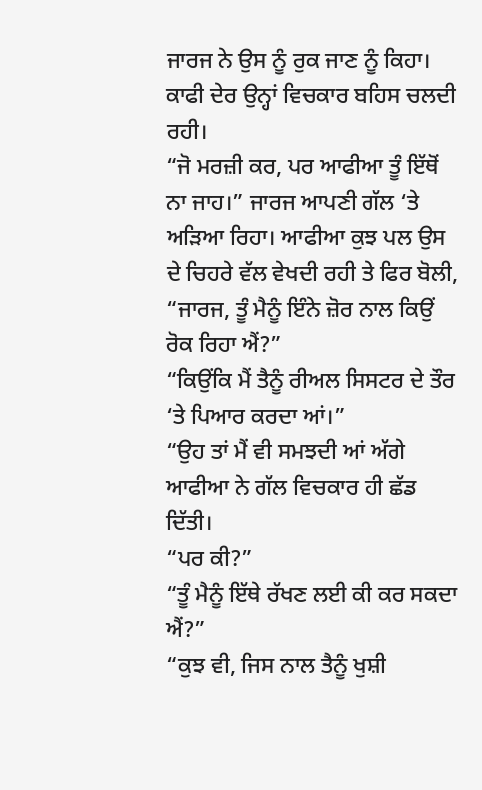ਜਾਰਜ ਨੇ ਉਸ ਨੂੰ ਰੁਕ ਜਾਣ ਨੂੰ ਕਿਹਾ। ਕਾਫੀ ਦੇਰ ਉਨ੍ਹਾਂ ਵਿਚਕਾਰ ਬਹਿਸ ਚਲਦੀ ਰਹੀ।
“ਜੋ ਮਰਜ਼ੀ ਕਰ, ਪਰ ਆਫੀਆ ਤੂੰ ਇੱਥੋਂ ਨਾ ਜਾਹ।” ਜਾਰਜ ਆਪਣੀ ਗੱਲ ‘ਤੇ ਅੜਿਆ ਰਿਹਾ। ਆਫੀਆ ਕੁਝ ਪਲ ਉਸ ਦੇ ਚਿਹਰੇ ਵੱਲ ਵੇਖਦੀ ਰਹੀ ਤੇ ਫਿਰ ਬੋਲੀ, “ਜਾਰਜ, ਤੂੰ ਮੈਨੂੰ ਇੰਨੇ ਜ਼ੋਰ ਨਾਲ ਕਿਉਂ ਰੋਕ ਰਿਹਾ ਐਂ?”
“ਕਿਉਂਕਿ ਮੈਂ ਤੈਨੂੰ ਰੀਅਲ ਸਿਸਟਰ ਦੇ ਤੌਰ ‘ਤੇ ਪਿਆਰ ਕਰਦਾ ਆਂ।”
“ਉਹ ਤਾਂ ਮੈਂ ਵੀ ਸਮਝਦੀ ਆਂ ਅੱਗੇ ਆਫੀਆ ਨੇ ਗੱਲ ਵਿਚਕਾਰ ਹੀ ਛੱਡ ਦਿੱਤੀ।
“ਪਰ ਕੀ?”
“ਤੂੰ ਮੈਨੂੰ ਇੱਥੇ ਰੱਖਣ ਲਈ ਕੀ ਕਰ ਸਕਦਾ ਐਂ?”
“ਕੁਝ ਵੀ, ਜਿਸ ਨਾਲ ਤੈਨੂੰ ਖੁਸ਼ੀ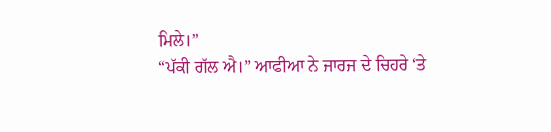ਮਿਲੇ।”
“ਪੱਕੀ ਗੱਲ ਐ।” ਆਫੀਆ ਨੇ ਜਾਰਜ ਦੇ ਚਿਹਰੇ ‘ਤੇ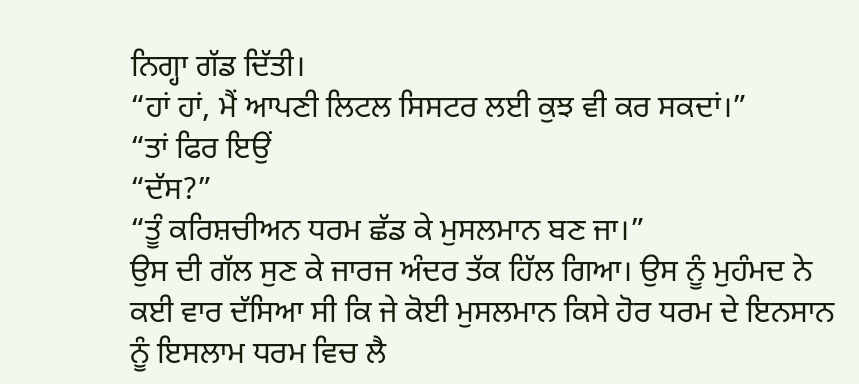ਨਿਗ੍ਹਾ ਗੱਡ ਦਿੱਤੀ।
“ਹਾਂ ਹਾਂ, ਮੈਂ ਆਪਣੀ ਲਿਟਲ ਸਿਸਟਰ ਲਈ ਕੁਝ ਵੀ ਕਰ ਸਕਦਾਂ।”
“ਤਾਂ ਫਿਰ ਇਉਂ
“ਦੱਸ?”
“ਤੂੰ ਕਰਿਸ਼ਚੀਅਨ ਧਰਮ ਛੱਡ ਕੇ ਮੁਸਲਮਾਨ ਬਣ ਜਾ।”
ਉਸ ਦੀ ਗੱਲ ਸੁਣ ਕੇ ਜਾਰਜ ਅੰਦਰ ਤੱਕ ਹਿੱਲ ਗਿਆ। ਉਸ ਨੂੰ ਮੁਹੰਮਦ ਨੇ ਕਈ ਵਾਰ ਦੱਸਿਆ ਸੀ ਕਿ ਜੇ ਕੋਈ ਮੁਸਲਮਾਨ ਕਿਸੇ ਹੋਰ ਧਰਮ ਦੇ ਇਨਸਾਨ ਨੂੰ ਇਸਲਾਮ ਧਰਮ ਵਿਚ ਲੈ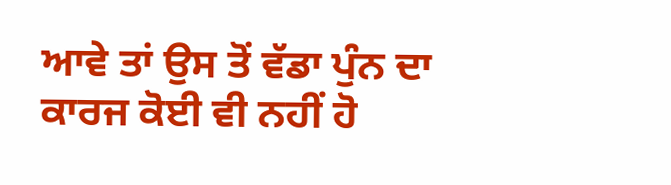ਆਵੇ ਤਾਂ ਉਸ ਤੋਂ ਵੱਡਾ ਪੁੰਨ ਦਾ ਕਾਰਜ ਕੋਈ ਵੀ ਨਹੀਂ ਹੋ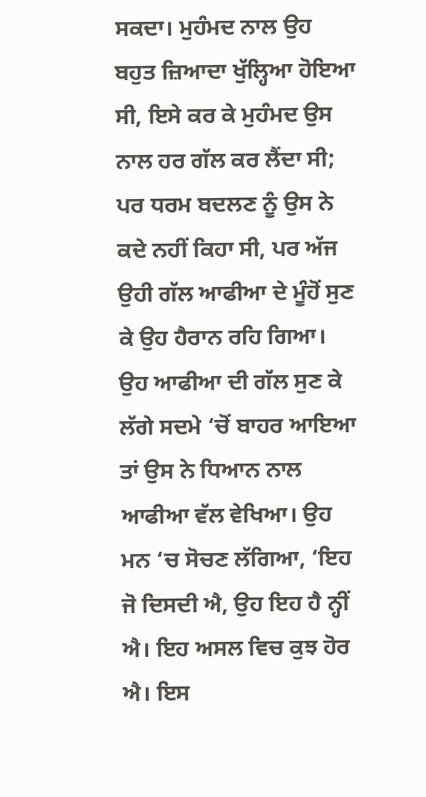ਸਕਦਾ। ਮੁਹੰਮਦ ਨਾਲ ਉਹ ਬਹੁਤ ਜ਼ਿਆਦਾ ਖੁੱਲ੍ਹਿਆ ਹੋਇਆ ਸੀ, ਇਸੇ ਕਰ ਕੇ ਮੁਹੰਮਦ ਉਸ ਨਾਲ ਹਰ ਗੱਲ ਕਰ ਲੈਂਦਾ ਸੀ; ਪਰ ਧਰਮ ਬਦਲਣ ਨੂੰ ਉਸ ਨੇ ਕਦੇ ਨਹੀਂ ਕਿਹਾ ਸੀ, ਪਰ ਅੱਜ ਉਹੀ ਗੱਲ ਆਫੀਆ ਦੇ ਮੂੰਹੋਂ ਸੁਣ ਕੇ ਉਹ ਹੈਰਾਨ ਰਹਿ ਗਿਆ। ਉਹ ਆਫੀਆ ਦੀ ਗੱਲ ਸੁਣ ਕੇ ਲੱਗੇ ਸਦਮੇ ‘ਚੋਂ ਬਾਹਰ ਆਇਆ ਤਾਂ ਉਸ ਨੇ ਧਿਆਨ ਨਾਲ ਆਫੀਆ ਵੱਲ ਵੇਖਿਆ। ਉਹ ਮਨ ‘ਚ ਸੋਚਣ ਲੱਗਿਆ, ‘ਇਹ ਜੋ ਦਿਸਦੀ ਐ, ਉਹ ਇਹ ਹੈ ਨ੍ਹੀਂ ਐ। ਇਹ ਅਸਲ ਵਿਚ ਕੁਝ ਹੋਰ ਐ। ਇਸ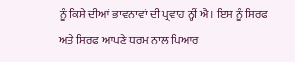ਨੂੰ ਕਿਸੇ ਦੀਆਂ ਭਾਵਨਾਵਾਂ ਦੀ ਪ੍ਰਵਾਹ ਨ੍ਹੀਂ ਐ। ਇਸ ਨੂੰ ਸਿਰਫ ਅਤੇ ਸਿਰਫ ਆਪਣੇ ਧਰਮ ਨਾਲ ਪਿਆਰ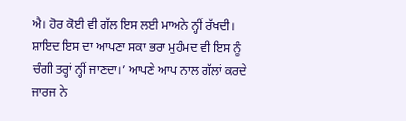ਐ। ਹੋਰ ਕੋਈ ਵੀ ਗੱਲ ਇਸ ਲਈ ਮਾਅਨੇ ਨ੍ਹੀਂ ਰੱਖਦੀ। ਸ਼ਾਇਦ ਇਸ ਦਾ ਆਪਣਾ ਸਕਾ ਭਰਾ ਮੁਹੰਮਦ ਵੀ ਇਸ ਨੂੰ ਚੰਗੀ ਤਰ੍ਹਾਂ ਨ੍ਹੀਂ ਜਾਣਦਾ।’ ਆਪਣੇ ਆਪ ਨਾਲ ਗੱਲਾਂ ਕਰਦੇ ਜਾਰਜ ਨੇ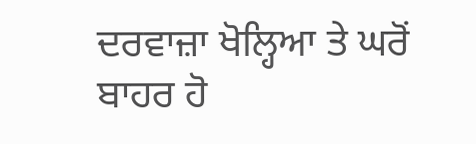ਦਰਵਾਜ਼ਾ ਖੋਲ੍ਹਿਆ ਤੇ ਘਰੋਂ ਬਾਹਰ ਹੋ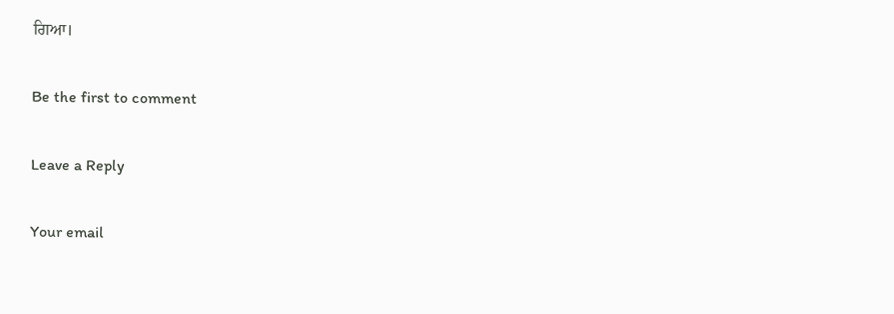ਗਿਆ।

Be the first to comment

Leave a Reply

Your email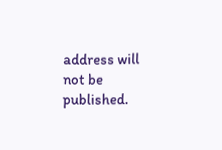address will not be published.